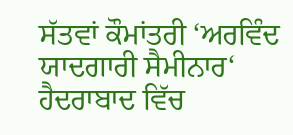ਸੱਤਵਾਂ ਕੌਮਾਂਤਰੀ ‘ਅਰਵਿੰਦ ਯਾਦਗਾਰੀ ਸੈਮੀਨਾਰ‘ ਹੈਦਰਾਬਾਦ ਵਿੱਚ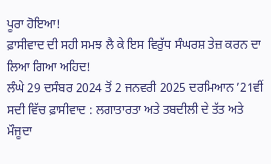ਪੂਰਾ ਹੋਇਆ!
ਫ਼ਾਸੀਵਾਦ ਦੀ ਸਹੀ ਸਮਝ ਲੈ ਕੇ ਇਸ ਵਿਰੁੱਧ ਸੰਘਰਸ਼ ਤੇਜ਼ ਕਰਨ ਦਾ ਲਿਆ ਗਿਆ ਅਹਿਦ!
ਲੰਘੇ 29 ਦਸੰਬਰ 2024 ਤੋਂ 2 ਜਨਵਰੀ 2025 ਦਰਮਿਆਨ ’21ਵੀਂ ਸਦੀ ਵਿੱਚ ਫ਼ਾਸੀਵਾਦ : ਲਗਾਤਾਰਤਾ ਅਤੇ ਤਬਦੀਲੀ ਦੇ ਤੱਤ ਅਤੇ ਮੌਜੂਦਾ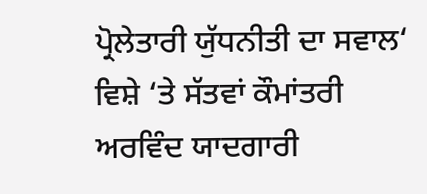ਪ੍ਰੋਲੇਤਾਰੀ ਯੁੱਧਨੀਤੀ ਦਾ ਸਵਾਲ‘ ਵਿਸ਼ੇ ‘ਤੇ ਸੱਤਵਾਂ ਕੌਮਾਂਤਰੀ ਅਰਵਿੰਦ ਯਾਦਗਾਰੀ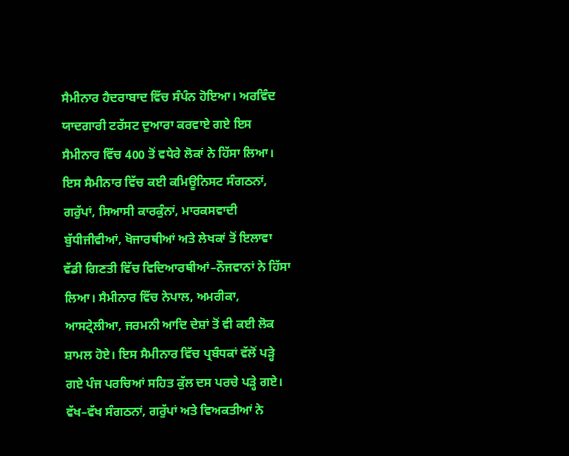ਸੈਮੀਨਾਰ ਹੈਦਰਾਬਾਦ ਵਿੱਚ ਸੰਪੰਨ ਹੋਇਆ। ਅਰਵਿੰਦ ਯਾਦਗਾਰੀ ਟਰੱਸਟ ਦੁਆਰਾ ਕਰਵਾਏ ਗਏ ਇਸ ਸੈਮੀਨਾਰ ਵਿੱਚ 400 ਤੋਂ ਵਧੇਰੇ ਲੋਕਾਂ ਨੇ ਹਿੱਸਾ ਲਿਆ। ਇਸ ਸੈਮੀਨਾਰ ਵਿੱਚ ਕਈ ਕਮਿਊਨਿਸਟ ਸੰਗਠਨਾਂ, ਗਰੁੱਪਾਂ, ਸਿਆਸੀ ਕਾਰਕੁੰਨਾਂ, ਮਾਰਕਸਵਾਦੀ ਬੁੱਧੀਜੀਵੀਆਂ, ਖੋਜਾਰਥੀਆਂ ਅਤੇ ਲੇਖਕਾਂ ਤੋਂ ਇਲਾਵਾ ਵੱਡੀ ਗਿਣਤੀ ਵਿੱਚ ਵਿਦਿਆਰਥੀਆਂ–ਨੌਜਵਾਨਾਂ ਨੇ ਹਿੱਸਾ ਲਿਆ। ਸੈਮੀਨਾਰ ਵਿੱਚ ਨੇਪਾਲ, ਅਮਰੀਕਾ, ਆਸਟ੍ਰੇਲੀਆ, ਜਰਮਨੀ ਆਦਿ ਦੇਸ਼ਾਂ ਤੋਂ ਵੀ ਕਈ ਲੋਕ ਸ਼ਾਮਲ ਹੋਏ। ਇਸ ਸੈਮੀਨਾਰ ਵਿੱਚ ਪ੍ਰਬੰਧਕਾਂ ਵੱਲੋਂ ਪੜ੍ਹੇ ਗਏ ਪੰਜ ਪਰਚਿਆਂ ਸਹਿਤ ਕੁੱਲ ਦਸ ਪਰਚੇ ਪੜ੍ਹੇ ਗਏ। ਵੱਖ–ਵੱਖ ਸੰਗਠਨਾਂ, ਗਰੁੱਪਾਂ ਅਤੇ ਵਿਅਕਤੀਆਂ ਨੇ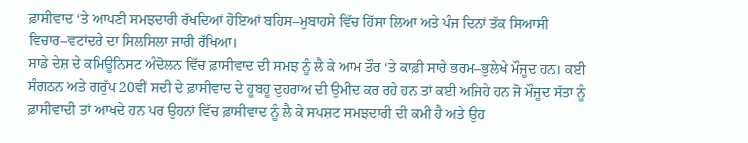ਫ਼ਾਸੀਵਾਦ ‘ਤੇ ਆਪਣੀ ਸਮਝਦਾਰੀ ਰੱਖਦਿਆਂ ਹੋਇਆਂ ਬਹਿਸ–ਮੁਬਾਹਸੇ ਵਿੱਚ ਹਿੱਸਾ ਲਿਆ ਅਤੇ ਪੰਜ ਦਿਨਾਂ ਤੱਕ ਸਿਆਸੀ ਵਿਚਾਰ–ਵਟਾਂਦਰੇ ਦਾ ਸਿਲਸਿਲਾ ਜਾਰੀ ਰੱਖਿਆ।
ਸਾਡੇ ਦੇਸ਼ ਦੇ ਕਮਿਊਨਿਸਟ ਅੰਦੋਲਨ ਵਿੱਚ ਫ਼ਾਸੀਵਾਦ ਦੀ ਸਮਝ ਨੂੰ ਲੈ ਕੇ ਆਮ ਤੌਰ ‘ਤੇ ਕਾਫ਼ੀ ਸਾਰੇ ਭਰਮ–ਭੁਲੇਖੇ ਮੌਜੂਦ ਹਨ। ਕਈ ਸੰਗਠਨ ਅਤੇ ਗਰੁੱਪ 20ਵੀਂ ਸਦੀ ਦੇ ਫ਼ਾਸੀਵਾਦ ਦੇ ਹੂਬਹੂ ਦੁਹਰਾਅ ਦੀ ਉਮੀਦ ਕਰ ਰਹੇ ਹਨ ਤਾਂ ਕਈ ਅਜਿਹੇ ਹਨ ਜੋ ਮੌਜੂਦ ਸੱਤਾ ਨੂੰ ਫ਼ਾਸੀਵਾਦੀ ਤਾਂ ਆਖਦੇ ਹਨ ਪਰ ਉਹਨਾਂ ਵਿੱਚ ਫ਼ਾਸੀਵਾਦ ਨੂੰ ਲੈ ਕੇ ਸਪਸ਼ਟ ਸਮਝਦਾਰੀ ਦੀ ਕਮੀ ਹੈ ਅਤੇ ਉਹ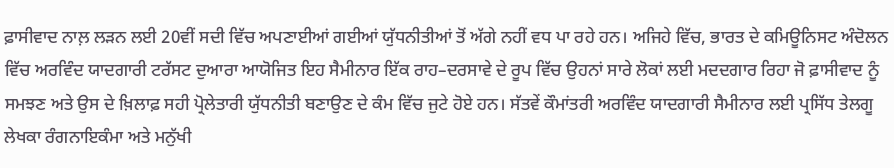ਫ਼ਾਸੀਵਾਦ ਨਾਲ਼ ਲੜਨ ਲਈ 20ਵੀਂ ਸਦੀ ਵਿੱਚ ਅਪਣਾਈਆਂ ਗਈਆਂ ਯੁੱਧਨੀਤੀਆਂ ਤੋਂ ਅੱਗੇ ਨਹੀਂ ਵਧ ਪਾ ਰਹੇ ਹਨ। ਅਜਿਹੇ ਵਿੱਚ, ਭਾਰਤ ਦੇ ਕਮਿਊਨਿਸਟ ਅੰਦੋਲਨ ਵਿੱਚ ਅਰਵਿੰਦ ਯਾਦਗਾਰੀ ਟਰੱਸਟ ਦੁਆਰਾ ਆਯੋਜਿਤ ਇਹ ਸੈਮੀਨਾਰ ਇੱਕ ਰਾਹ–ਦਰਸਾਵੇ ਦੇ ਰੂਪ ਵਿੱਚ ਉਹਨਾਂ ਸਾਰੇ ਲੋਕਾਂ ਲਈ ਮਦਦਗਾਰ ਰਿਹਾ ਜੋ ਫ਼ਾਸੀਵਾਦ ਨੂੰ ਸਮਝਣ ਅਤੇ ਉਸ ਦੇ ਖ਼ਿਲਾਫ਼ ਸਹੀ ਪ੍ਰੋਲੇਤਾਰੀ ਯੁੱਧਨੀਤੀ ਬਣਾਉਣ ਦੇ ਕੰਮ ਵਿੱਚ ਜੁਟੇ ਹੋਏ ਹਨ। ਸੱਤਵੇਂ ਕੌਮਾਂਤਰੀ ਅਰਵਿੰਦ ਯਾਦਗਾਰੀ ਸੈਮੀਨਾਰ ਲਈ ਪ੍ਰਸਿੱਧ ਤੇਲਗੂ ਲੇਖਕਾ ਰੰਗਨਾਇਕੰਮਾ ਅਤੇ ਮਨੁੱਖੀ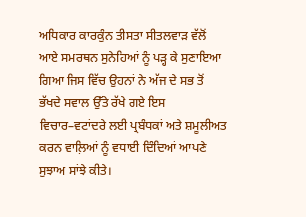ਅਧਿਕਾਰ ਕਾਰਕੁੰਨ ਤੀਸਤਾ ਸੀਤਲਵਾੜ ਵੱਲੋਂ ਆਏ ਸਮਰਥਨ ਸੁਨੇਹਿਆਂ ਨੂੰ ਪੜ੍ਹ ਕੇ ਸੁਣਾਇਆ ਗਿਆ ਜਿਸ ਵਿੱਚ ਉਹਨਾਂ ਨੇ ਅੱਜ ਦੇ ਸਭ ਤੋਂ ਭੱਖਦੇ ਸਵਾਲ ਉੱਤੇ ਰੱਖੇ ਗਏ ਇਸ ਵਿਚਾਰ–ਵਟਾਂਦਰੇ ਲਈ ਪ੍ਰਬੰਧਕਾਂ ਅਤੇ ਸ਼ਮੂਲੀਅਤ ਕਰਨ ਵਾਲ਼ਿਆਂ ਨੂੰ ਵਧਾਈ ਦਿੰਦਿਆਂ ਆਪਣੇ ਸੁਝਾਅ ਸਾਂਝੇ ਕੀਤੇ।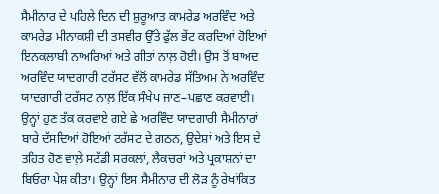ਸੈਮੀਨਾਰ ਦੇ ਪਹਿਲੇ ਦਿਨ ਦੀ ਸ਼ੁਰੂਆਤ ਕਾਮਰੇਡ ਅਰਵਿੰਦ ਅਤੇ ਕਾਮਰੇਡ ਮੀਨਾਕਸ਼ੀ ਦੀ ਤਸਵੀਰ ਉੱਤੇ ਫੁੱਲ ਭੇਂਟ ਕਰਦਿਆਂ ਹੋਇਆਂ ਇਨਕਲਾਬੀ ਨਾਅਰਿਆਂ ਅਤੇ ਗੀਤਾਂ ਨਾਲ਼ ਹੋਈ। ਉਸ ਤੋਂ ਬਾਅਦ ਅਰਵਿੰਦ ਯਾਦਗਾਰੀ ਟਰੱਸਟ ਵੱਲੋਂ ਕਾਮਰੇਡ ਸੱਤਿਅਮ ਨੇ ਅਰਵਿੰਦ ਯਾਦਗਾਰੀ ਟਰੱਸਟ ਨਾਲ਼ ਇੱਕ ਸੰਖੇਪ ਜਾਣ–ਪਛਾਣ ਕਰਵਾਈ। ਉਨ੍ਹਾਂ ਹੁਣ ਤੱਕ ਕਰਵਾਏ ਗਏ ਛੇ ਅਰਵਿੰਦ ਯਾਦਗਾਰੀ ਸੈਮੀਨਾਰਾਂ ਬਾਰੇ ਦੱਸਦਿਆਂ ਹੋਇਆਂ ਟਰੱਸਟ ਦੇ ਗਠਨ, ਉਦੇਸ਼ਾਂ ਅਤੇ ਇਸ ਦੇ ਤਹਿਤ ਹੋਣ ਵਾਲ਼ੇ ਸਟੱਡੀ ਸਰਕਲਾਂ, ਲੈਕਚਰਾਂ ਅਤੇ ਪ੍ਰਕਾਸ਼ਨਾਂ ਦਾ ਬਿਓਰਾ ਪੇਸ਼ ਕੀਤਾ। ਉਨ੍ਹਾਂ ਇਸ ਸੈਮੀਨਾਰ ਦੀ ਲੋੜ ਨੂੰ ਰੇਖਾਂਕਿਤ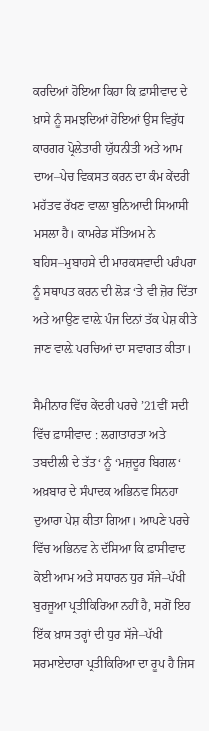ਕਰਦਿਆਂ ਹੋਇਆ ਕਿਹਾ ਕਿ ਫ਼ਾਸੀਵਾਦ ਦੇ ਖ਼ਾਸੇ ਨੂੰ ਸਮਝਦਿਆਂ ਹੋਇਆਂ ਉਸ ਵਿਰੁੱਧ ਕਾਰਗਰ ਪ੍ਰੋਲੇਤਾਰੀ ਯੁੱਧਨੀਤੀ ਅਤੇ ਆਮ ਦਾਅ–ਪੇਚ ਵਿਕਸਤ ਕਰਨ ਦਾ ਕੰਮ ਕੇਂਦਰੀ ਮਹੱਤਵ ਰੱਖਣ ਵਾਲ਼ਾ ਬੁਨਿਆਦੀ ਸਿਆਸੀ ਮਸਲਾ ਹੈ। ਕਾਮਰੇਡ ਸੱਤਿਅਮ ਨੇ ਬਹਿਸ–ਮੁਬਾਹਸੇ ਦੀ ਮਾਰਕਸਵਾਦੀ ਪਰੰਪਰਾ ਨੂੰ ਸਥਾਪਤ ਕਰਨ ਦੀ ਲੋੜ ‘ਤੇ ਵੀ ਜ਼ੋਰ ਦਿੱਤਾ ਅਤੇ ਆਉਣ ਵਾਲ਼ੇ ਪੰਜ ਦਿਨਾਂ ਤੱਕ ਪੇਸ਼ ਕੀਤੇ ਜਾਣ ਵਾਲ਼ੇ ਪਰਚਿਆਂ ਦਾ ਸਵਾਗਤ ਕੀਤਾ।

ਸੈਮੀਨਾਰ ਵਿੱਚ ਕੇਂਦਰੀ ਪਰਚੇ ’21ਵੀਂ ਸਦੀ ਵਿੱਚ ਫ਼ਾਸੀਵਾਦ : ਲਗਾਤਾਰਤਾ ਅਤੇ ਤਬਦੀਲੀ ਦੇ ਤੱਤ‘ ਨੂੰ ‘ਮਜ਼ਦੂਰ ਬਿਗਲ‘ ਅਖ਼ਬਾਰ ਦੇ ਸੰਪਾਦਕ ਅਭਿਨਵ ਸਿਨਹਾ ਦੁਆਰਾ ਪੇਸ਼ ਕੀਤਾ ਗਿਆ। ਆਪਣੇ ਪਰਚੇ ਵਿੱਚ ਅਭਿਨਵ ਨੇ ਦੱਸਿਆ ਕਿ ਫ਼ਾਸੀਵਾਦ ਕੋਈ ਆਮ ਅਤੇ ਸਧਾਰਨ ਧੁਰ ਸੱਜੇ–ਪੱਖੀ ਬੁਰਜੂਆ ਪ੍ਰਤੀਕਿਰਿਆ ਨਹੀਂ ਹੈ, ਸਗੋਂ ਇਹ ਇੱਕ ਖ਼ਾਸ ਤਰ੍ਹਾਂ ਦੀ ਧੁਰ ਸੱਜੇ–ਪੱਖੀ ਸਰਮਾਏਦਾਰਾ ਪ੍ਰਤੀਕਿਰਿਆ ਦਾ ਰੂਪ ਹੈ ਜਿਸ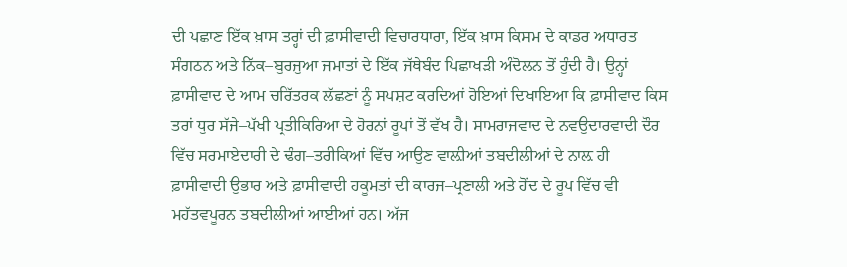ਦੀ ਪਛਾਣ ਇੱਕ ਖ਼ਾਸ ਤਰ੍ਹਾਂ ਦੀ ਫ਼ਾਸੀਵਾਦੀ ਵਿਚਾਰਧਾਰਾ, ਇੱਕ ਖ਼ਾਸ ਕਿਸਮ ਦੇ ਕਾਡਰ ਅਧਾਰਤ ਸੰਗਠਨ ਅਤੇ ਨਿੱਕ–ਬੁਰਜੁਆ ਜਮਾਤਾਂ ਦੇ ਇੱਕ ਜੱਥੇਬੰਦ ਪਿਛਾਖੜੀ ਅੰਦੋਲਨ ਤੋਂ ਹੁੰਦੀ ਹੈ। ਉਨ੍ਹਾਂ ਫ਼ਾਸੀਵਾਦ ਦੇ ਆਮ ਚਰਿੱਤਰਕ ਲੱਛਣਾਂ ਨੂੰ ਸਪਸ਼ਟ ਕਰਦਿਆਂ ਹੋਇਆਂ ਦਿਖਾਇਆ ਕਿ ਫ਼ਾਸੀਵਾਦ ਕਿਸ ਤਰਾਂ ਧੁਰ ਸੱਜੇ–ਪੱਖੀ ਪ੍ਰਤੀਕਿਰਿਆ ਦੇ ਹੋਰਨਾਂ ਰੂਪਾਂ ਤੋਂ ਵੱਖ ਹੈ। ਸਾਮਰਾਜਵਾਦ ਦੇ ਨਵਉਦਾਰਵਾਦੀ ਦੌਰ ਵਿੱਚ ਸਰਮਾਏਦਾਰੀ ਦੇ ਢੰਗ–ਤਰੀਕਿਆਂ ਵਿੱਚ ਆਉਣ ਵਾਲ਼ੀਆਂ ਤਬਦੀਲੀਆਂ ਦੇ ਨਾਲ਼ ਹੀ ਫ਼ਾਸੀਵਾਦੀ ਉਭਾਰ ਅਤੇ ਫ਼ਾਸੀਵਾਦੀ ਹਕੂਮਤਾਂ ਦੀ ਕਾਰਜ–ਪ੍ਰਣਾਲੀ ਅਤੇ ਹੋਂਦ ਦੇ ਰੂਪ ਵਿੱਚ ਵੀ ਮਹੱਤਵਪੂਰਨ ਤਬਦੀਲੀਆਂ ਆਈਆਂ ਹਨ। ਅੱਜ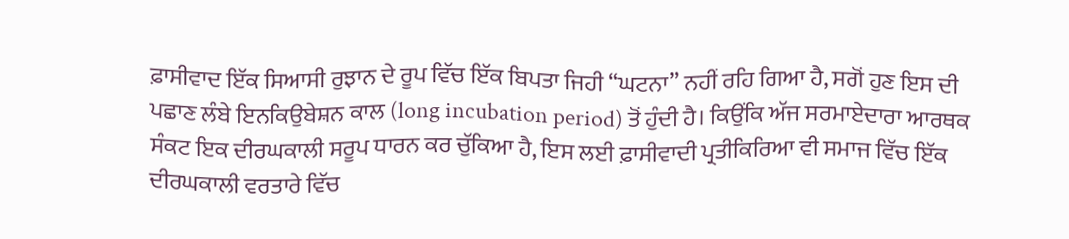ਫ਼ਾਸੀਵਾਦ ਇੱਕ ਸਿਆਸੀ ਰੁਝਾਨ ਦੇ ਰੂਪ ਵਿੱਚ ਇੱਕ ਬਿਪਤਾ ਜਿਹੀ “ਘਟਨਾ” ਨਹੀਂ ਰਹਿ ਗਿਆ ਹੈ, ਸਗੋਂ ਹੁਣ ਇਸ ਦੀ ਪਛਾਣ ਲੰਬੇ ਇਨਕਿਉਬੇਸ਼ਨ ਕਾਲ (long incubation period) ਤੋਂ ਹੁੰਦੀ ਹੈ। ਕਿਉਂਕਿ ਅੱਜ ਸਰਮਾਏਦਾਰਾ ਆਰਥਕ ਸੰਕਟ ਇਕ ਦੀਰਘਕਾਲੀ ਸਰੂਪ ਧਾਰਨ ਕਰ ਚੁੱਕਿਆ ਹੈ, ਇਸ ਲਈ ਫ਼ਾਸੀਵਾਦੀ ਪ੍ਰਤੀਕਿਰਿਆ ਵੀ ਸਮਾਜ ਵਿੱਚ ਇੱਕ ਦੀਰਘਕਾਲੀ ਵਰਤਾਰੇ ਵਿੱਚ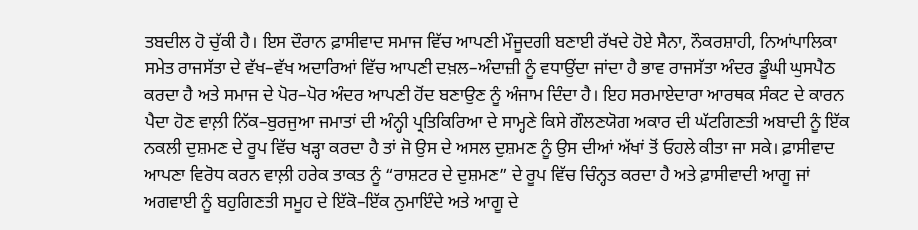ਤਬਦੀਲ ਹੋ ਚੁੱਕੀ ਹੈ। ਇਸ ਦੌਰਾਨ ਫ਼ਾਸੀਵਾਦ ਸਮਾਜ ਵਿੱਚ ਆਪਣੀ ਮੌਜੂਦਗੀ ਬਣਾਈ ਰੱਖਦੇ ਹੋਏ ਸੈਨਾ, ਨੌਕਰਸ਼ਾਹੀ, ਨਿਆਂਪਾਲਿਕਾ ਸਮੇਤ ਰਾਜਸੱਤਾ ਦੇ ਵੱਖ–ਵੱਖ ਅਦਾਰਿਆਂ ਵਿੱਚ ਆਪਣੀ ਦਖ਼ਲ–ਅੰਦਾਜ਼ੀ ਨੂੰ ਵਧਾਉਂਦਾ ਜਾਂਦਾ ਹੈ ਭਾਵ ਰਾਜਸੱਤਾ ਅੰਦਰ ਡੂੰਘੀ ਘੁਸਪੈਠ ਕਰਦਾ ਹੈ ਅਤੇ ਸਮਾਜ ਦੇ ਪੋਰ–ਪੋਰ ਅੰਦਰ ਆਪਣੀ ਹੋਂਦ ਬਣਾਉਣ ਨੂੰ ਅੰਜਾਮ ਦਿੰਦਾ ਹੈ। ਇਹ ਸਰਮਾਏਦਾਰਾ ਆਰਥਕ ਸੰਕਟ ਦੇ ਕਾਰਨ ਪੈਦਾ ਹੋਣ ਵਾਲ਼ੀ ਨਿੱਕ–ਬੁਰਜੁਆ ਜਮਾਤਾਂ ਦੀ ਅੰਨ੍ਹੀ ਪ੍ਰਤਿਕਿਰਿਆ ਦੇ ਸਾਮ੍ਹਣੇ ਕਿਸੇ ਗੌਲਣਯੋਗ ਅਕਾਰ ਦੀ ਘੱਟਗਿਣਤੀ ਅਬਾਦੀ ਨੂੰ ਇੱਕ ਨਕਲੀ ਦੁਸ਼ਮਣ ਦੇ ਰੂਪ ਵਿੱਚ ਖੜ੍ਹਾ ਕਰਦਾ ਹੈ ਤਾਂ ਜੋ ਉਸ ਦੇ ਅਸਲ ਦੁਸ਼ਮਣ ਨੂੰ ਉਸ ਦੀਆਂ ਅੱਖਾਂ ਤੋਂ ਓਹਲੇ ਕੀਤਾ ਜਾ ਸਕੇ। ਫ਼ਾਸੀਵਾਦ ਆਪਣਾ ਵਿਰੋਧ ਕਰਨ ਵਾਲ਼ੀ ਹਰੇਕ ਤਾਕਤ ਨੂੰ “ਰਾਸ਼ਟਰ ਦੇ ਦੁਸ਼ਮਣ” ਦੇ ਰੂਪ ਵਿੱਚ ਚਿੰਨ੍ਹਤ ਕਰਦਾ ਹੈ ਅਤੇ ਫ਼ਾਸੀਵਾਦੀ ਆਗੂ ਜਾਂ ਅਗਵਾਈ ਨੂੰ ਬਹੁਗਿਣਤੀ ਸਮੂਹ ਦੇ ਇੱਕੋ–ਇੱਕ ਨੁਮਾਇੰਦੇ ਅਤੇ ਆਗੂ ਦੇ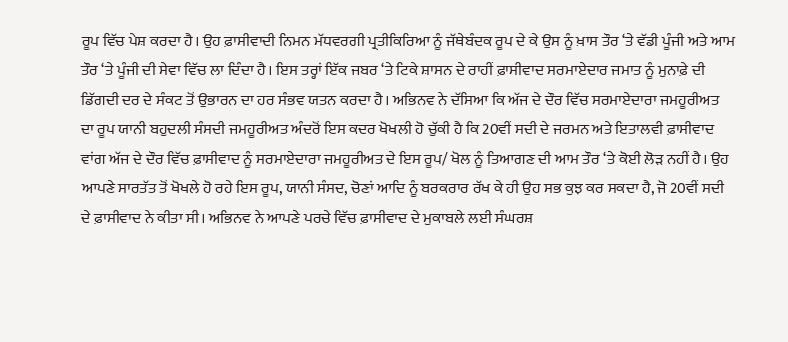ਰੂਪ ਵਿੱਚ ਪੇਸ਼ ਕਰਦਾ ਹੈ। ਉਹ ਫ਼ਾਸੀਵਾਦੀ ਨਿਮਨ ਮੱਧਵਰਗੀ ਪ੍ਰਤੀਕਿਰਿਆ ਨੂੰ ਜੱਥੇਬੰਦਕ ਰੂਪ ਦੇ ਕੇ ਉਸ ਨੂੰ ਖ਼ਾਸ ਤੌਰ ‘ਤੇ ਵੱਡੀ ਪੂੰਜੀ ਅਤੇ ਆਮ ਤੌਰ ‘ਤੇ ਪੂੰਜੀ ਦੀ ਸੇਵਾ ਵਿੱਚ ਲਾ ਦਿੰਦਾ ਹੈ। ਇਸ ਤਰ੍ਹਾਂ ਇੱਕ ਜਬਰ ‘ਤੇ ਟਿਕੇ ਸ਼ਾਸਨ ਦੇ ਰਾਹੀਂ ਫ਼ਾਸੀਵਾਦ ਸਰਮਾਏਦਾਰ ਜਮਾਤ ਨੂੰ ਮੁਨਾਫ਼ੇ ਦੀ ਡਿੱਗਦੀ ਦਰ ਦੇ ਸੰਕਟ ਤੋਂ ਉਭਾਰਨ ਦਾ ਹਰ ਸੰਭਵ ਯਤਨ ਕਰਦਾ ਹੈ। ਅਭਿਨਵ ਨੇ ਦੱਸਿਆ ਕਿ ਅੱਜ ਦੇ ਦੌਰ ਵਿੱਚ ਸਰਮਾਏਦਾਰਾ ਜਮਹੂਰੀਅਤ ਦਾ ਰੂਪ ਯਾਨੀ ਬਹੁਦਲੀ ਸੰਸਦੀ ਜਮਹੂਰੀਅਤ ਅੰਦਰੋਂ ਇਸ ਕਦਰ ਖੋਖਲੀ ਹੋ ਚੁੱਕੀ ਹੈ ਕਿ 20ਵੀਂ ਸਦੀ ਦੇ ਜਰਮਨ ਅਤੇ ਇਤਾਲਵੀ ਫ਼ਾਸੀਵਾਦ ਵਾਂਗ ਅੱਜ ਦੇ ਦੌਰ ਵਿੱਚ ਫ਼ਾਸੀਵਾਦ ਨੂੰ ਸਰਮਾਏਦਾਰਾ ਜਮਹੂਰੀਅਤ ਦੇ ਇਸ ਰੂਪ/ ਖੋਲ ਨੂੰ ਤਿਆਗਣ ਦੀ ਆਮ ਤੌਰ ‘ਤੇ ਕੋਈ ਲੋੜ ਨਹੀਂ ਹੈ। ਉਹ ਆਪਣੇ ਸਾਰਤੱਤ ਤੋਂ ਖੋਖਲੇ ਹੋ ਰਹੇ ਇਸ ਰੂਪ, ਯਾਨੀ ਸੰਸਦ, ਚੋਣਾਂ ਆਦਿ ਨੂੰ ਬਰਕਰਾਰ ਰੱਖ ਕੇ ਹੀ ਉਹ ਸਭ ਕੁਝ ਕਰ ਸਕਦਾ ਹੈ, ਜੋ 20ਵੀਂ ਸਦੀ ਦੇ ਫ਼ਾਸੀਵਾਦ ਨੇ ਕੀਤਾ ਸੀ। ਅਭਿਨਵ ਨੇ ਆਪਣੇ ਪਰਚੇ ਵਿੱਚ ਫ਼ਾਸੀਵਾਦ ਦੇ ਮੁਕਾਬਲੇ ਲਈ ਸੰਘਰਸ਼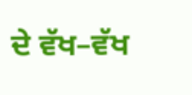ਦੇ ਵੱਖ–ਵੱਖ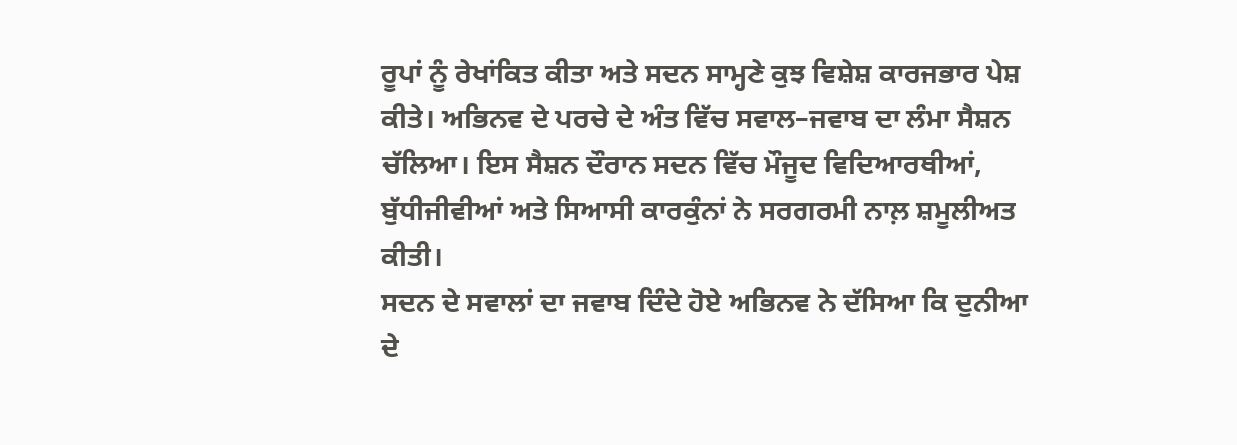ਰੂਪਾਂ ਨੂੰ ਰੇਖਾਂਕਿਤ ਕੀਤਾ ਅਤੇ ਸਦਨ ਸਾਮ੍ਹਣੇ ਕੁਝ ਵਿਸ਼ੇਸ਼ ਕਾਰਜਭਾਰ ਪੇਸ਼ ਕੀਤੇ। ਅਭਿਨਵ ਦੇ ਪਰਚੇ ਦੇ ਅੰਤ ਵਿੱਚ ਸਵਾਲ–ਜਵਾਬ ਦਾ ਲੰਮਾ ਸੈਸ਼ਨ ਚੱਲਿਆ। ਇਸ ਸੈਸ਼ਨ ਦੌਰਾਨ ਸਦਨ ਵਿੱਚ ਮੌਜੂਦ ਵਿਦਿਆਰਥੀਆਂ, ਬੁੱਧੀਜੀਵੀਆਂ ਅਤੇ ਸਿਆਸੀ ਕਾਰਕੁੰਨਾਂ ਨੇ ਸਰਗਰਮੀ ਨਾਲ਼ ਸ਼ਮੂਲੀਅਤ ਕੀਤੀ।
ਸਦਨ ਦੇ ਸਵਾਲਾਂ ਦਾ ਜਵਾਬ ਦਿੰਦੇ ਹੋਏ ਅਭਿਨਵ ਨੇ ਦੱਸਿਆ ਕਿ ਦੁਨੀਆ ਦੇ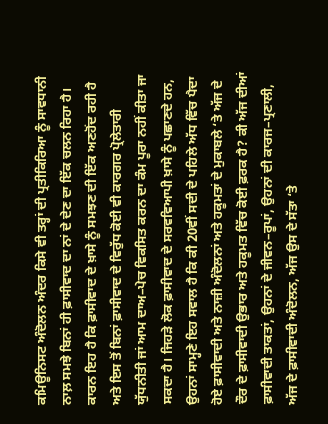ਕਮਿਊਨਿਸਟ ਅੰਦੋਲਨ ਅੰਦਰ ਕਿਸੇ ਵੀ ਤਰ੍ਹਾਂ ਦੀ ਪ੍ਰਤੀਕਿਰਿਆ ਨੂੰ ਸਾਵਧਾਨੀ ਨਾਲ਼ ਸਮਝੇ ਬਿਨਾਂ ਹੀ ਫ਼ਾਸੀਵਾਦ ਦਾ ਨਾਂ ਦੇ ਦੇਣ ਦਾ ਇੱਕ ਚਲਨ ਰਿਹਾ ਹੈ। ਕਾਰਨ ਇਹ ਹੈ ਕਿ ਫ਼ਾਸੀਵਾਦ ਦੇ ਖ਼ਾਸੇ ਨੂੰ ਸਮਝਣ ਦੀ ਇੱਕ ਅਣਹੋਂਦ ਰਹੀ ਹੈ ਅਤੇ ਇਸ ਤੋਂ ਬਿਨਾਂ ਫ਼ਾਸੀਵਾਦ ਦੇ ਵਿਰੁੱਧ ਕੋਈ ਵੀ ਕਾਰਗਰ ਪ੍ਰੋਲੇਤਾਰੀ ਯੁੱਧਨੀਤੀ ਜਾਂ ਆਮ ਦਾਅ–ਪੇਚ ਵਿਕਸਿਤ ਕਰਨ ਦਾ ਕੰਮ ਪੂਰਾ ਨਹੀਂ ਕੀਤਾ ਜਾ ਸਕਦਾ ਹੈ। ਜਿਹੜੇ ਲੋਕ ਫ਼ਾਸੀਵਾਦ ਦੇ ਸਰਵਵਿਆਪੀ ਖ਼ਾਸੇ ਨੂੰ ਪਛਾਣਦੇ ਹਨ, ਉਹਨਾਂ ਸਾਮ੍ਹਣੇ ਇਹ ਸਵਾਲ ਹੈ ਕਿ ਕੀ 20ਵੀਂ ਸਦੀ ਦੇ ਪਹਿਲੇ ਅੱਧ ਵਿੱਚ ਪੈਦਾ ਹੋਏ ਫ਼ਾਸੀਵਾਦੀ ਅਤੇ ਨਾਜ਼ੀ ਅੰਦੋਲਨਾਂ ਅਤੇ ਹਕੂਮਤਾਂ ਦੇ ਮੁਕਾਬਲੇ ‘ਤੇ ਅੱਜ ਦੇ ਦੌਰ ਦੇ ਫ਼ਾਸੀਵਾਦੀ ਉਭਾਰ ਅਤੇ ਹਕੂਮਤ ਵਿੱਚ ਕੋਈ ਫ਼ਰਕ ਹੈ? ਕੀ ਅੱਜ ਦੀਆਂ ਫ਼ਾਸੀਵਾਦੀ ਤਾਕਤਾਂ, ਉਹਨਾਂ ਦੇ ਜੀਵਨ–ਰੂਪਾਂ, ਉਹਨਾਂ ਦੀ ਕਾਰਜ–ਪ੍ਰਣਾਲੀ, ਅੱਜ ਦੇ ਫ਼ਾਸੀਵਾਦੀ ਅੰਦੋਲਨ, ਅੱਜ ਉਸ ਦੇ ਸੱਤਾ ‘ਤੇ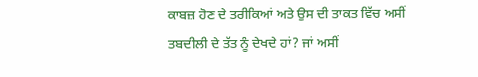ਕਾਬਜ਼ ਹੋਣ ਦੇ ਤਰੀਕਿਆਂ ਅਤੇ ਉਸ ਦੀ ਤਾਕਤ ਵਿੱਚ ਅਸੀਂ ਤਬਦੀਲੀ ਦੇ ਤੱਤ ਨੂੰ ਦੇਖਦੇ ਹਾਂ? ਜਾਂ ਅਸੀਂ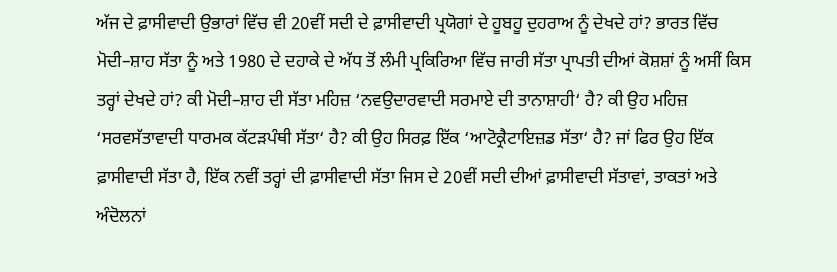ਅੱਜ ਦੇ ਫ਼ਾਸੀਵਾਦੀ ਉਭਾਰਾਂ ਵਿੱਚ ਵੀ 20ਵੀਂ ਸਦੀ ਦੇ ਫ਼ਾਸੀਵਾਦੀ ਪ੍ਰਯੋਗਾਂ ਦੇ ਹੂਬਹੂ ਦੁਹਰਾਅ ਨੂੰ ਦੇਖਦੇ ਹਾਂ? ਭਾਰਤ ਵਿੱਚ ਮੋਦੀ–ਸ਼ਾਹ ਸੱਤਾ ਨੂੰ ਅਤੇ 1980 ਦੇ ਦਹਾਕੇ ਦੇ ਅੱਧ ਤੋਂ ਲੰਮੀ ਪ੍ਰਕਿਰਿਆ ਵਿੱਚ ਜਾਰੀ ਸੱਤਾ ਪ੍ਰਾਪਤੀ ਦੀਆਂ ਕੋਸ਼ਸ਼ਾਂ ਨੂੰ ਅਸੀਂ ਕਿਸ ਤਰ੍ਹਾਂ ਦੇਖਦੇ ਹਾਂ? ਕੀ ਮੋਦੀ–ਸ਼ਾਹ ਦੀ ਸੱਤਾ ਮਹਿਜ਼ ‘ਨਵਉਦਾਰਵਾਦੀ ਸਰਮਾਏ ਦੀ ਤਾਨਾਸ਼ਾਹੀ‘ ਹੈ? ਕੀ ਉਹ ਮਹਿਜ਼ ‘ਸਰਵਸੱਤਾਵਾਦੀ ਧਾਰਮਕ ਕੱਟੜਪੰਥੀ ਸੱਤਾ‘ ਹੈ? ਕੀ ਉਹ ਸਿਰਫ਼ ਇੱਕ ‘ਆਟੋਕ੍ਰੈਟਾਇਜ਼ਡ ਸੱਤਾ‘ ਹੈ? ਜਾਂ ਫਿਰ ਉਹ ਇੱਕ ਫ਼ਾਸੀਵਾਦੀ ਸੱਤਾ ਹੈ, ਇੱਕ ਨਵੀਂ ਤਰ੍ਹਾਂ ਦੀ ਫ਼ਾਸੀਵਾਦੀ ਸੱਤਾ ਜਿਸ ਦੇ 20ਵੀਂ ਸਦੀ ਦੀਆਂ ਫ਼ਾਸੀਵਾਦੀ ਸੱਤਾਵਾਂ, ਤਾਕਤਾਂ ਅਤੇ ਅੰਦੋਲਨਾਂ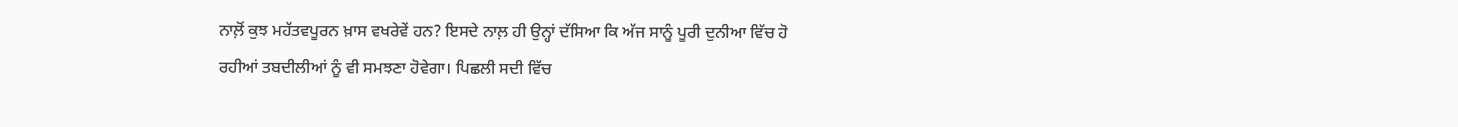ਨਾਲ਼ੋਂ ਕੁਝ ਮਹੱਤਵਪੂਰਨ ਖ਼ਾਸ ਵਖਰੇਵੇਂ ਹਨ? ਇਸਦੇ ਨਾਲ਼ ਹੀ ਉਨ੍ਹਾਂ ਦੱਸਿਆ ਕਿ ਅੱਜ ਸਾਨੂੰ ਪੂਰੀ ਦੁਨੀਆ ਵਿੱਚ ਹੋ ਰਹੀਆਂ ਤਬਦੀਲੀਆਂ ਨੂੰ ਵੀ ਸਮਝਣਾ ਹੋਵੇਗਾ। ਪਿਛਲੀ ਸਦੀ ਵਿੱਚ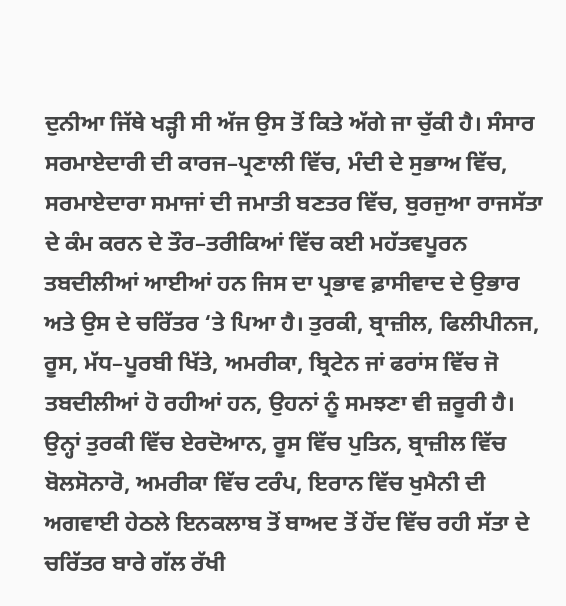ਦੁਨੀਆ ਜਿੱਥੇ ਖੜ੍ਹੀ ਸੀ ਅੱਜ ਉਸ ਤੋਂ ਕਿਤੇ ਅੱਗੇ ਜਾ ਚੁੱਕੀ ਹੈ। ਸੰਸਾਰ ਸਰਮਾਏਦਾਰੀ ਦੀ ਕਾਰਜ–ਪ੍ਰਣਾਲੀ ਵਿੱਚ, ਮੰਦੀ ਦੇ ਸੁਭਾਅ ਵਿੱਚ, ਸਰਮਾਏਦਾਰਾ ਸਮਾਜਾਂ ਦੀ ਜਮਾਤੀ ਬਣਤਰ ਵਿੱਚ, ਬੁਰਜੁਆ ਰਾਜਸੱਤਾ ਦੇ ਕੰਮ ਕਰਨ ਦੇ ਤੌਰ–ਤਰੀਕਿਆਂ ਵਿੱਚ ਕਈ ਮਹੱਤਵਪੂਰਨ ਤਬਦੀਲੀਆਂ ਆਈਆਂ ਹਨ ਜਿਸ ਦਾ ਪ੍ਰਭਾਵ ਫ਼ਾਸੀਵਾਦ ਦੇ ਉਭਾਰ ਅਤੇ ਉਸ ਦੇ ਚਰਿੱਤਰ ‘ਤੇ ਪਿਆ ਹੈ। ਤੁਰਕੀ, ਬ੍ਰਾਜ਼ੀਲ, ਫਿਲੀਪੀਨਜ, ਰੂਸ, ਮੱਧ–ਪੂਰਬੀ ਖਿੱਤੇ, ਅਮਰੀਕਾ, ਬ੍ਰਿਟੇਨ ਜਾਂ ਫਰਾਂਸ ਵਿੱਚ ਜੋ ਤਬਦੀਲੀਆਂ ਹੋ ਰਹੀਆਂ ਹਨ, ਉਹਨਾਂ ਨੂੰ ਸਮਝਣਾ ਵੀ ਜ਼ਰੂਰੀ ਹੈ। ਉਨ੍ਹਾਂ ਤੁਰਕੀ ਵਿੱਚ ਏਰਦੋਆਨ, ਰੂਸ ਵਿੱਚ ਪੁਤਿਨ, ਬ੍ਰਾਜ਼ੀਲ ਵਿੱਚ ਬੋਲਸੋਨਾਰੋ, ਅਮਰੀਕਾ ਵਿੱਚ ਟਰੰਪ, ਇਰਾਨ ਵਿੱਚ ਖੁਮੈਨੀ ਦੀ ਅਗਵਾਈ ਹੇਠਲੇ ਇਨਕਲਾਬ ਤੋਂ ਬਾਅਦ ਤੋਂ ਹੋਂਦ ਵਿੱਚ ਰਹੀ ਸੱਤਾ ਦੇ ਚਰਿੱਤਰ ਬਾਰੇ ਗੱਲ ਰੱਖੀ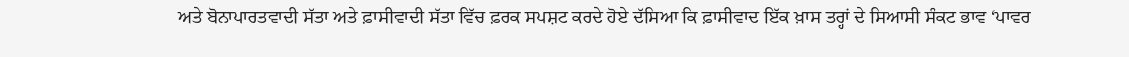ਅਤੇ ਬੋਨਾਪਾਰਤਵਾਦੀ ਸੱਤਾ ਅਤੇ ਫ਼ਾਸੀਵਾਦੀ ਸੱਤਾ ਵਿੱਚ ਫ਼ਰਕ ਸਪਸ਼ਟ ਕਰਦੇ ਹੋਏ ਦੱਸਿਆ ਕਿ ਫ਼ਾਸੀਵਾਦ ਇੱਕ ਖ਼ਾਸ ਤਰ੍ਹਾਂ ਦੇ ਸਿਆਸੀ ਸੰਕਟ ਭਾਵ ‘ਪਾਵਰ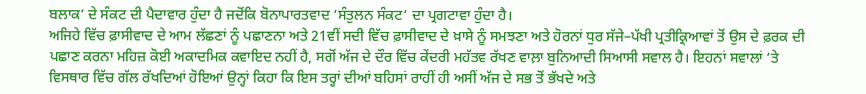ਬਲਾਕ‘ ਦੇ ਸੰਕਟ ਦੀ ਪੈਦਾਵਾਰ ਹੁੰਦਾ ਹੈ ਜਦੋਂਕਿ ਬੋਨਾਪਾਰਤਵਾਦ ‘ਸੰਤੁਲਨ ਸੰਕਟ‘ ਦਾ ਪ੍ਰਗਟਾਵਾ ਹੁੰਦਾ ਹੈ।
ਅਜਿਹੇ ਵਿੱਚ ਫ਼ਾਸੀਵਾਦ ਦੇ ਆਮ ਲੱਛਣਾਂ ਨੂੰ ਪਛਾਣਨਾ ਅਤੇ 21ਵੀਂ ਸਦੀ ਵਿੱਚ ਫ਼ਾਸੀਵਾਦ ਦੇ ਖ਼ਾਸੇ ਨੂੰ ਸਮਝਣਾ ਅਤੇ ਹੋਰਨਾਂ ਧੁਰ ਸੱਜੇ–ਪੱਖੀ ਪ੍ਰਤੀਕ੍ਰਿਆਵਾਂ ਤੋਂ ਉਸ ਦੇ ਫ਼ਰਕ ਦੀ ਪਛਾਣ ਕਰਨਾ ਮਹਿਜ਼ ਕੋਈ ਅਕਾਦਮਿਕ ਕਵਾਇਦ ਨਹੀਂ ਹੈ, ਸਗੋਂ ਅੱਜ ਦੇ ਦੌਰ ਵਿੱਚ ਕੇਂਦਰੀ ਮਹੱਤਵ ਰੱਖਣ ਵਾਲ਼ਾ ਬੁਨਿਆਦੀ ਸਿਆਸੀ ਸਵਾਲ ਹੈ। ਇਹਨਾਂ ਸਵਾਲਾਂ ‘ਤੇ ਵਿਸਥਾਰ ਵਿੱਚ ਗੱਲ ਰੱਖਦਿਆਂ ਹੋਇਆਂ ਉਨ੍ਹਾਂ ਕਿਹਾ ਕਿ ਇਸ ਤਰ੍ਹਾਂ ਦੀਆਂ ਬਹਿਸਾਂ ਰਾਹੀਂ ਹੀ ਅਸੀਂ ਅੱਜ ਦੇ ਸਭ ਤੋਂ ਭੱਖਦੇ ਅਤੇ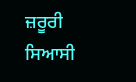ਜ਼ਰੂਰੀ ਸਿਆਸੀ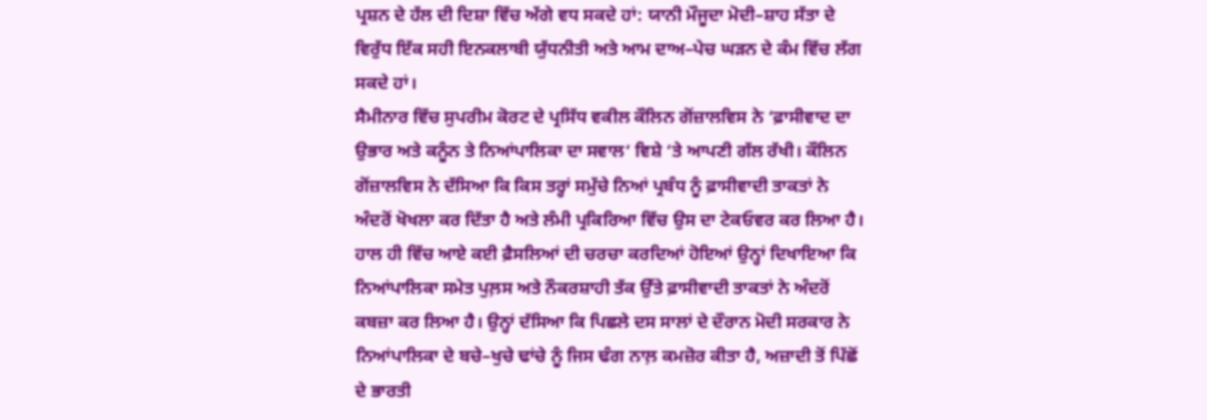ਪ੍ਰਸ਼ਨ ਦੇ ਹੱਲ ਦੀ ਦਿਸ਼ਾ ਵਿੱਚ ਅੱਗੇ ਵਧ ਸਕਦੇ ਹਾਂ: ਯਾਨੀ ਮੌਜੂਦਾ ਮੋਦੀ–ਸ਼ਾਹ ਸੱਤਾ ਦੇ ਵਿਰੁੱਧ ਇੱਕ ਸਹੀ ਇਨਕਲਾਬੀ ਯੁੱਧਨੀਤੀ ਅਤੇ ਆਮ ਦਾਅ–ਪੇਚ ਘੜਨ ਦੇ ਕੰਮ ਵਿੱਚ ਲੱਗ ਸਕਦੇ ਹਾਂ।
ਸੈਮੀਨਾਰ ਵਿੱਚ ਸੁਪਰੀਮ ਕੋਰਟ ਦੇ ਪ੍ਰਸਿੱਧ ਵਕੀਲ ਕੌਲਿਨ ਗੋਂਜ਼ਾਲਵਿਸ ਨੇ ‘ਫ਼ਾਸੀਵਾਦ ਦਾ ਉਭਾਰ ਅਤੇ ਕਨੂੰਨ ਤੇ ਨਿਆਂਪਾਲਿਕਾ ਦਾ ਸਵਾਲ‘ ਵਿਸ਼ੇ ‘ਤੇ ਆਪਣੀ ਗੱਲ ਰੱਖੀ। ਕੌਲਿਨ ਗੋਂਜ਼ਾਲਵਿਸ ਨੇ ਦੱਸਿਆ ਕਿ ਕਿਸ ਤਰ੍ਹਾਂ ਸਮੁੱਚੇ ਨਿਆਂ ਪ੍ਰਬੰਧ ਨੂੰ ਫ਼ਾਸੀਵਾਦੀ ਤਾਕਤਾਂ ਨੇ ਅੰਦਰੋਂ ਖੋਖਲਾ ਕਰ ਦਿੱਤਾ ਹੈ ਅਤੇ ਲੰਮੀ ਪ੍ਰਕਿਰਿਆ ਵਿੱਚ ਉਸ ਦਾ ਟੇਕਓਵਰ ਕਰ ਲਿਆ ਹੈ। ਹਾਲ ਹੀ ਵਿੱਚ ਆਏ ਕਈ ਫ਼ੈਸਲਿਆਂ ਦੀ ਚਰਚਾ ਕਰਦਿਆਂ ਹੋਇਆਂ ਉਨ੍ਹਾਂ ਦਿਖਾਇਆ ਕਿ ਨਿਆਂਪਾਲਿਕਾ ਸਮੇਤ ਪੁਲ਼ਸ ਅਤੇ ਨੌਕਰਸ਼ਾਹੀ ਤੱਕ ਉੱਤੇ ਫ਼ਾਸੀਵਾਦੀ ਤਾਕਤਾਂ ਨੇ ਅੰਦਰੋਂ ਕਬਜ਼ਾ ਕਰ ਲਿਆ ਹੈ। ਉਨ੍ਹਾਂ ਦੱਸਿਆ ਕਿ ਪਿਛਲੇ ਦਸ ਸਾਲਾਂ ਦੇ ਦੌਰਾਨ ਮੋਦੀ ਸਰਕਾਰ ਨੇ ਨਿਆਂਪਾਲਿਕਾ ਦੇ ਬਚੇ–ਖੁਚੇ ਢਾਂਚੇ ਨੂੰ ਜਿਸ ਢੰਗ ਨਾਲ਼ ਕਮਜ਼ੋਰ ਕੀਤਾ ਹੈ, ਅਜ਼ਾਦੀ ਤੋਂ ਪਿੱਛੋਂ ਦੇ ਭਾਰਤੀ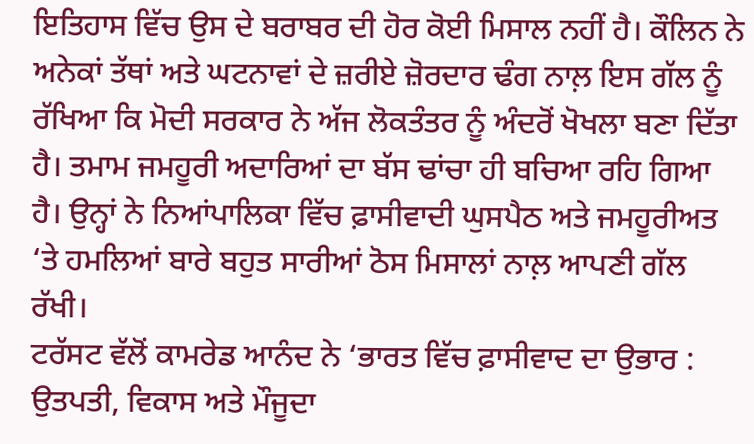ਇਤਿਹਾਸ ਵਿੱਚ ਉਸ ਦੇ ਬਰਾਬਰ ਦੀ ਹੋਰ ਕੋਈ ਮਿਸਾਲ ਨਹੀਂ ਹੈ। ਕੌਲਿਨ ਨੇ ਅਨੇਕਾਂ ਤੱਥਾਂ ਅਤੇ ਘਟਨਾਵਾਂ ਦੇ ਜ਼ਰੀਏ ਜ਼ੋਰਦਾਰ ਢੰਗ ਨਾਲ਼ ਇਸ ਗੱਲ ਨੂੰ ਰੱਖਿਆ ਕਿ ਮੋਦੀ ਸਰਕਾਰ ਨੇ ਅੱਜ ਲੋਕਤੰਤਰ ਨੂੰ ਅੰਦਰੋਂ ਖੋਖਲਾ ਬਣਾ ਦਿੱਤਾ ਹੈ। ਤਮਾਮ ਜਮਹੂਰੀ ਅਦਾਰਿਆਂ ਦਾ ਬੱਸ ਢਾਂਚਾ ਹੀ ਬਚਿਆ ਰਹਿ ਗਿਆ ਹੈ। ਉਨ੍ਹਾਂ ਨੇ ਨਿਆਂਪਾਲਿਕਾ ਵਿੱਚ ਫ਼ਾਸੀਵਾਦੀ ਘੁਸਪੈਠ ਅਤੇ ਜਮਹੂਰੀਅਤ ‘ਤੇ ਹਮਲਿਆਂ ਬਾਰੇ ਬਹੁਤ ਸਾਰੀਆਂ ਠੋਸ ਮਿਸਾਲਾਂ ਨਾਲ਼ ਆਪਣੀ ਗੱਲ ਰੱਖੀ।
ਟਰੱਸਟ ਵੱਲੋਂ ਕਾਮਰੇਡ ਆਨੰਦ ਨੇ ‘ਭਾਰਤ ਵਿੱਚ ਫ਼ਾਸੀਵਾਦ ਦਾ ਉਭਾਰ : ਉਤਪਤੀ, ਵਿਕਾਸ ਅਤੇ ਮੌਜੂਦਾ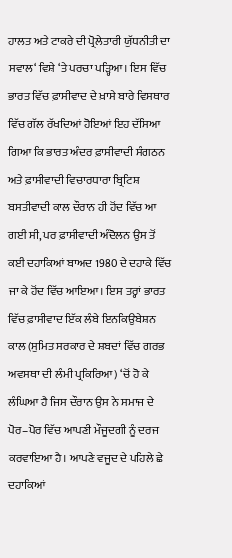ਹਾਲਤ ਅਤੇ ਟਾਕਰੇ ਦੀ ਪ੍ਰੋਲੇਤਾਰੀ ਯੁੱਧਨੀਤੀ ਦਾ ਸਵਾਲ‘ ਵਿਸ਼ੇ ‘ਤੇ ਪਰਚਾ ਪੜ੍ਹਿਆ। ਇਸ ਵਿੱਚ ਭਾਰਤ ਵਿੱਚ ਫ਼ਾਸੀਵਾਦ ਦੇ ਖ਼ਾਸੇ ਬਾਰੇ ਵਿਸਥਾਰ ਵਿੱਚ ਗੱਲ ਰੱਖਦਿਆਂ ਹੋਇਆਂ ਇਹ ਦੱਸਿਆ ਗਿਆ ਕਿ ਭਾਰਤ ਅੰਦਰ ਫ਼ਾਸੀਵਾਦੀ ਸੰਗਠਨ ਅਤੇ ਫ਼ਾਸੀਵਾਦੀ ਵਿਚਾਰਧਾਰਾ ਬ੍ਰਿਟਿਸ਼ ਬਸਤੀਵਾਦੀ ਕਾਲ ਦੌਰਾਨ ਹੀ ਹੋਂਦ ਵਿੱਚ ਆ ਗਈ ਸੀ, ਪਰ ਫ਼ਾਸੀਵਾਦੀ ਅੰਦੋਲਨ ਉਸ ਤੋਂ ਕਈ ਦਹਾਕਿਆਂ ਬਾਅਦ 1980 ਦੇ ਦਹਾਕੇ ਵਿੱਚ ਜਾ ਕੇ ਹੋਂਦ ਵਿੱਚ ਆਇਆ। ਇਸ ਤਰ੍ਹਾਂ ਭਾਰਤ ਵਿੱਚ ਫ਼ਾਸੀਵਾਦ ਇੱਕ ਲੰਬੇ ਇਨਕਿਉਬੇਸ਼ਨ ਕਾਲ (ਸੁਮਿਤ ਸਰਕਾਰ ਦੇ ਸ਼ਬਦਾਂ ਵਿੱਚ ਗਰਭ ਅਵਸਥਾ ਦੀ ਲੰਮੀ ਪ੍ਰਕਿਰਿਆ) ‘ਚੋਂ ਹੋ ਕੇ ਲੰਘਿਆ ਹੈ ਜਿਸ ਦੌਰਾਨ ਉਸ ਨੇ ਸਮਾਜ ਦੇ ਪੋਰ–ਪੋਰ ਵਿੱਚ ਆਪਣੀ ਮੌਜੂਦਗੀ ਨੂੰ ਦਰਜ ਕਰਵਾਇਆ ਹੈ। ਆਪਣੇ ਵਜੂਦ ਦੇ ਪਹਿਲੇ ਛੇ ਦਹਾਕਿਆਂ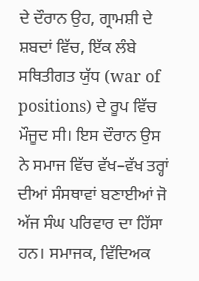ਦੇ ਦੌਰਾਨ ਉਹ, ਗ੍ਰਾਮਸ਼ੀ ਦੇ ਸ਼ਬਦਾਂ ਵਿੱਚ, ਇੱਕ ਲੰਬੇ ਸਥਿਤੀਗਤ ਯੁੱਧ (war of positions) ਦੇ ਰੂਪ ਵਿੱਚ ਮੌਜੂਦ ਸੀ। ਇਸ ਦੌਰਾਨ ਉਸ ਨੇ ਸਮਾਜ ਵਿੱਚ ਵੱਖ–ਵੱਖ ਤਰ੍ਹਾਂ ਦੀਆਂ ਸੰਸਥਾਵਾਂ ਬਣਾਈਆਂ ਜੋ ਅੱਜ ਸੰਘ ਪਰਿਵਾਰ ਦਾ ਹਿੱਸਾ ਹਨ। ਸਮਾਜਕ, ਵਿੱਦਿਅਕ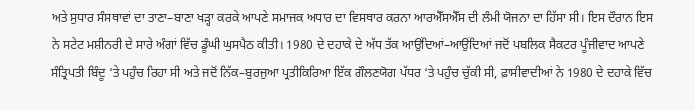ਅਤੇ ਸੁਧਾਰ ਸੰਸਥਾਵਾਂ ਦਾ ਤਾਣਾ–ਬਾਣਾ ਖੜ੍ਹਾ ਕਰਕੇ ਆਪਣੇ ਸਮਾਜਕ ਅਧਾਰ ਦਾ ਵਿਸਥਾਰ ਕਰਨਾ ਆਰਐੱਸਐੱਸ ਦੀ ਲੰਮੀ ਯੋਜਨਾ ਦਾ ਹਿੱਸਾ ਸੀ। ਇਸ ਦੌਰਾਨ ਇਸ ਨੇ ਸਟੇਟ ਮਸ਼ੀਨਰੀ ਦੇ ਸਾਰੇ ਅੰਗਾਂ ਵਿੱਚ ਡੂੰਘੀ ਘੁਸਪੈਠ ਕੀਤੀ। 1980 ਦੇ ਦਹਾਕੇ ਦੇ ਅੱਧ ਤੱਕ ਆਉਂਦਿਆਂ–ਆਉਂਦਿਆਂ ਜਦੋਂ ਪਬਲਿਕ ਸੈਕਟਰ ਪੂੰਜੀਵਾਦ ਆਪਣੇ ਸੰਤ੍ਰਿਪਤੀ ਬਿੰਦੂ ‘ਤੇ ਪਹੁੰਚ ਰਿਹਾ ਸੀ ਅਤੇ ਜਦੋਂ ਨਿੱਕ–ਬੁਰਜੁਆ ਪ੍ਰਤੀਕਿਰਿਆ ਇੱਕ ਗੌਲਣਯੋਗ ਪੱਧਰ ‘ਤੇ ਪਹੁੰਚ ਚੁੱਕੀ ਸੀ, ਫ਼ਾਸੀਵਾਦੀਆਂ ਨੇ 1980 ਦੇ ਦਹਾਕੇ ਵਿੱਚ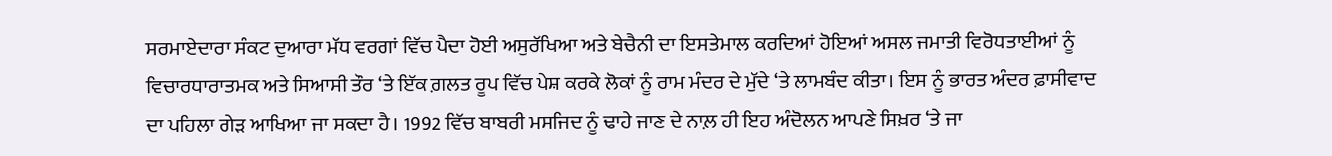ਸਰਮਾਏਦਾਰਾ ਸੰਕਟ ਦੁਆਰਾ ਮੱਧ ਵਰਗਾਂ ਵਿੱਚ ਪੈਦਾ ਹੋਈ ਅਸੁਰੱਖਿਆ ਅਤੇ ਬੇਚੈਨੀ ਦਾ ਇਸਤੇਮਾਲ ਕਰਦਿਆਂ ਹੋਇਆਂ ਅਸਲ ਜਮਾਤੀ ਵਿਰੋਧਤਾਈਆਂ ਨੂੰ ਵਿਚਾਰਧਾਰਾਤਮਕ ਅਤੇ ਸਿਆਸੀ ਤੌਰ ‘ਤੇ ਇੱਕ ਗ਼ਲਤ ਰੂਪ ਵਿੱਚ ਪੇਸ਼ ਕਰਕੇ ਲੋਕਾਂ ਨੂੰ ਰਾਮ ਮੰਦਰ ਦੇ ਮੁੱਦੇ ‘ਤੇ ਲਾਮਬੰਦ ਕੀਤਾ। ਇਸ ਨੂੰ ਭਾਰਤ ਅੰਦਰ ਫ਼ਾਸੀਵਾਦ ਦਾ ਪਹਿਲਾ ਗੇੜ ਆਖਿਆ ਜਾ ਸਕਦਾ ਹੈ। 1992 ਵਿੱਚ ਬਾਬਰੀ ਮਸਜਿਦ ਨੂੰ ਢਾਹੇ ਜਾਣ ਦੇ ਨਾਲ਼ ਹੀ ਇਹ ਅੰਦੋਲਨ ਆਪਣੇ ਸਿਖ਼ਰ ‘ਤੇ ਜਾ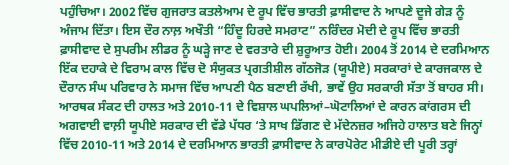ਪਹੁੰਚਿਆ। 2002 ਵਿੱਚ ਗੁਜਰਾਤ ਕਤਲੇਆਮ ਦੇ ਰੂਪ ਵਿੱਚ ਭਾਰਤੀ ਫ਼ਾਸੀਵਾਦ ਨੇ ਆਪਣੇ ਦੂਜੇ ਗੇੜ ਨੂੰ ਅੰਜਾਮ ਦਿੱਤਾ। ਇਸ ਦੌਰ ਨਾਲ਼ ਅਖੌਤੀ “ਹਿੰਦੂ ਹਿਰਦੇ ਸਮਰਾਟ” ਨਰਿੰਦਰ ਮੋਦੀ ਦੇ ਰੂਪ ਵਿੱਚ ਭਾਰਤੀ ਫ਼ਾਸੀਵਾਦ ਦੇ ਸੁਪਰੀਮ ਲੀਡਰ ਨੂੰ ਘੜ੍ਹੇ ਜਾਣ ਦੇ ਵਰਤਾਰੇ ਦੀ ਸ਼ੁਰੂਆਤ ਹੋਈ। 2004 ਤੋਂ 2014 ਦੇ ਦਰਮਿਆਨ ਇੱਕ ਦਹਾਕੇ ਦੇ ਵਿਰਾਮ ਕਾਲ ਵਿੱਚ ਦੋ ਸੰਯੁਕਤ ਪ੍ਰਗਤੀਸ਼ੀਲ ਗੱਠਜੋੜ (ਯੂਪੀਏ) ਸਰਕਾਰਾਂ ਦੇ ਕਾਰਜਕਾਲ ਦੇ ਦੌਰਾਨ ਸੰਘ ਪਰਿਵਾਰ ਨੇ ਸਮਾਜ ਵਿੱਚ ਆਪਣੀ ਪੈਠ ਬਣਾਈ ਰੱਖੀ, ਭਾਵੇਂ ਉਹ ਸਰਕਾਰੀ ਸੱਤਾ ਤੋਂ ਬਾਹਰ ਸੀ। ਆਰਥਕ ਸੰਕਟ ਦੀ ਹਾਲਤ ਅਤੇ 2010-11 ਦੇ ਵਿਸ਼ਾਲ ਘਪਲਿਆਂ–ਘੋਟਾਲਿਆਂ ਦੇ ਕਾਰਨ ਕਾਂਗਰਸ ਦੀ ਅਗਵਾਈ ਵਾਲ਼ੀ ਯੂਪੀਏ ਸਰਕਾਰ ਦੀ ਵੱਡੇ ਪੱਧਰ ‘ਤੇ ਸਾਖ ਡਿੱਗਣ ਦੇ ਮੱਦੇਨਜ਼ਰ ਅਜਿਹੇ ਹਾਲਾਤ ਬਣੇ ਜਿਨ੍ਹਾਂ ਵਿੱਚ 2010-11 ਅਤੇ 2014 ਦੇ ਦਰਮਿਆਨ ਭਾਰਤੀ ਫ਼ਾਸੀਵਾਦ ਨੇ ਕਾਰਪੋਰੇਟ ਮੀਡੀਏ ਦੀ ਪੂਰੀ ਤਰ੍ਹਾਂ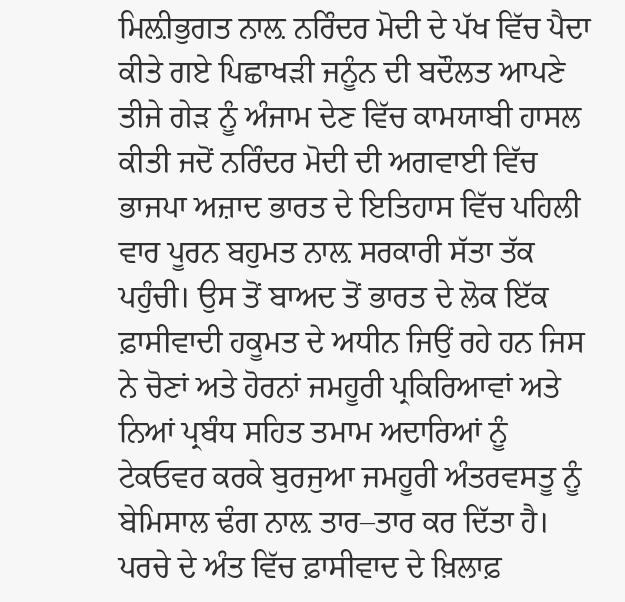ਮਿਲ਼ੀਭੁਗਤ ਨਾਲ਼ ਨਰਿੰਦਰ ਮੋਦੀ ਦੇ ਪੱਖ ਵਿੱਚ ਪੈਦਾ ਕੀਤੇ ਗਏ ਪਿਛਾਖੜੀ ਜਨੂੰਨ ਦੀ ਬਦੌਲਤ ਆਪਣੇ ਤੀਜੇ ਗੇੜ ਨੂੰ ਅੰਜਾਮ ਦੇਣ ਵਿੱਚ ਕਾਮਯਾਬੀ ਹਾਸਲ ਕੀਤੀ ਜਦੋਂ ਨਰਿੰਦਰ ਮੋਦੀ ਦੀ ਅਗਵਾਈ ਵਿੱਚ ਭਾਜਪਾ ਅਜ਼ਾਦ ਭਾਰਤ ਦੇ ਇਤਿਹਾਸ ਵਿੱਚ ਪਹਿਲੀ ਵਾਰ ਪੂਰਨ ਬਹੁਮਤ ਨਾਲ਼ ਸਰਕਾਰੀ ਸੱਤਾ ਤੱਕ ਪਹੁੰਚੀ। ਉਸ ਤੋਂ ਬਾਅਦ ਤੋਂ ਭਾਰਤ ਦੇ ਲੋਕ ਇੱਕ ਫ਼ਾਸੀਵਾਦੀ ਹਕੂਮਤ ਦੇ ਅਧੀਨ ਜਿਉਂ ਰਹੇ ਹਨ ਜਿਸ ਨੇ ਚੋਣਾਂ ਅਤੇ ਹੋਰਨਾਂ ਜਮਹੂਰੀ ਪ੍ਰਕਿਰਿਆਵਾਂ ਅਤੇ ਨਿਆਂ ਪ੍ਰਬੰਧ ਸਹਿਤ ਤਮਾਮ ਅਦਾਰਿਆਂ ਨੂੰ ਟੇਕਓਵਰ ਕਰਕੇ ਬੁਰਜੁਆ ਜਮਹੂਰੀ ਅੰਤਰਵਸਤੂ ਨੂੰ ਬੇਮਿਸਾਲ ਢੰਗ ਨਾਲ਼ ਤਾਰ–ਤਾਰ ਕਰ ਦਿੱਤਾ ਹੈ। ਪਰਚੇ ਦੇ ਅੰਤ ਵਿੱਚ ਫ਼ਾਸੀਵਾਦ ਦੇ ਖ਼ਿਲਾਫ਼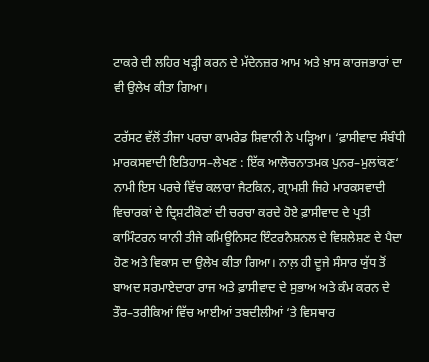ਟਾਕਰੇ ਦੀ ਲਹਿਰ ਖੜ੍ਹੀ ਕਰਨ ਦੇ ਮੱਦੇਨਜ਼ਰ ਆਮ ਅਤੇ ਖ਼ਾਸ ਕਾਰਜਭਾਰਾਂ ਦਾ ਵੀ ਉਲੇਖ ਕੀਤਾ ਗਿਆ।

ਟਰੱਸਟ ਵੱਲੋਂ ਤੀਜਾ ਪਰਚਾ ਕਾਮਰੇਡ ਸ਼ਿਵਾਨੀ ਨੇ ਪੜ੍ਹਿਆ। ‘ਫ਼ਾਸੀਵਾਦ ਸੰਬੰਧੀ ਮਾਰਕਸਵਾਦੀ ਇਤਿਹਾਸ–ਲੇਖਣ : ਇੱਕ ਆਲੋਚਨਾਤਮਕ ਪੁਨਰ–ਮੁਲਾਂਕਣ‘ ਨਾਮੀ ਇਸ ਪਰਚੇ ਵਿੱਚ ਕਲਾਰਾ ਜੈਟਕਿਨ, ਗ੍ਰਾਮਸ਼ੀ ਜਿਹੇ ਮਾਰਕਸਵਾਦੀ ਵਿਚਾਰਕਾਂ ਦੇ ਦ੍ਰਿਸ਼ਟੀਕੋਣਾਂ ਦੀ ਚਰਚਾ ਕਰਦੇ ਹੋਏ ਫ਼ਾਸੀਵਾਦ ਦੇ ਪ੍ਰਤੀ ਕਾਮਿੰਟਰਨ ਯਾਨੀ ਤੀਜੇ ਕਮਿਊਨਿਸਟ ਇੰਟਰਨੈਸ਼ਨਲ ਦੇ ਵਿਸ਼ਲੇਸ਼ਣ ਦੇ ਪੈਦਾ ਹੋਣ ਅਤੇ ਵਿਕਾਸ ਦਾ ਉਲੇਖ ਕੀਤਾ ਗਿਆ। ਨਾਲ਼ ਹੀ ਦੂਜੇ ਸੰਸਾਰ ਯੁੱਧ ਤੋਂ ਬਾਅਦ ਸਰਮਾਏਦਾਰਾ ਰਾਜ ਅਤੇ ਫ਼ਾਸੀਵਾਦ ਦੇ ਸੁਭਾਅ ਅਤੇ ਕੰਮ ਕਰਨ ਦੇ ਤੌਰ–ਤਰੀਕਿਆਂ ਵਿੱਚ ਆਈਆਂ ਤਬਦੀਲੀਆਂ ‘ਤੇ ਵਿਸਥਾਰ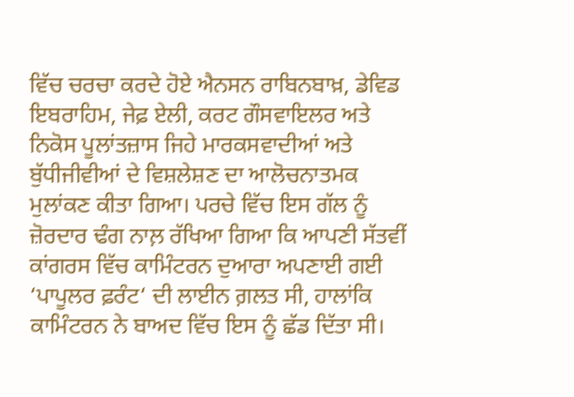ਵਿੱਚ ਚਰਚਾ ਕਰਦੇ ਹੋਏ ਐਨਸਨ ਰਾਬਿਨਬਾਖ਼, ਡੇਵਿਡ ਇਬਰਾਹਿਮ, ਜੇਫ਼ ਏਲੀ, ਕਰਟ ਗੌਸਵਾਇਲਰ ਅਤੇ ਨਿਕੋਸ ਪੂਲਾਂਤਜ਼ਾਸ ਜਿਹੇ ਮਾਰਕਸਵਾਦੀਆਂ ਅਤੇ ਬੁੱਧੀਜੀਵੀਆਂ ਦੇ ਵਿਸ਼ਲੇਸ਼ਣ ਦਾ ਆਲੋਚਨਾਤਮਕ ਮੁਲਾਂਕਣ ਕੀਤਾ ਗਿਆ। ਪਰਚੇ ਵਿੱਚ ਇਸ ਗੱਲ ਨੂੰ ਜ਼ੋਰਦਾਰ ਢੰਗ ਨਾਲ਼ ਰੱਖਿਆ ਗਿਆ ਕਿ ਆਪਣੀ ਸੱਤਵੀਂ ਕਾਂਗਰਸ ਵਿੱਚ ਕਾਮਿੰਟਰਨ ਦੁਆਰਾ ਅਪਣਾਈ ਗਈ ‘ਪਾਪੂਲਰ ਫ਼ਰੰਟ‘ ਦੀ ਲਾਈਨ ਗ਼ਲਤ ਸੀ, ਹਾਲਾਂਕਿ ਕਾਮਿੰਟਰਨ ਨੇ ਬਾਅਦ ਵਿੱਚ ਇਸ ਨੂੰ ਛੱਡ ਦਿੱਤਾ ਸੀ।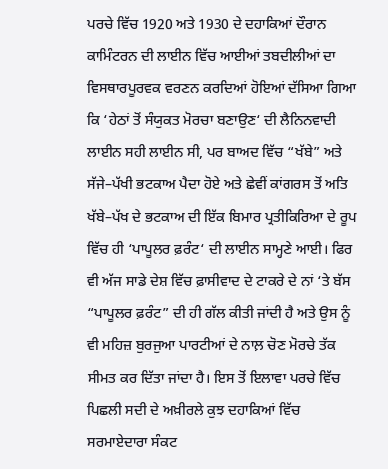ਪਰਚੇ ਵਿੱਚ 1920 ਅਤੇ 1930 ਦੇ ਦਹਾਕਿਆਂ ਦੌਰਾਨ ਕਾਮਿੰਟਰਨ ਦੀ ਲਾਈਨ ਵਿੱਚ ਆਈਆਂ ਤਬਦੀਲੀਆਂ ਦਾ ਵਿਸਥਾਰਪੂਰਵਕ ਵਰਣਨ ਕਰਦਿਆਂ ਹੋਇਆਂ ਦੱਸਿਆ ਗਿਆ ਕਿ ‘ਹੇਠਾਂ ਤੋਂ ਸੰਯੁਕਤ ਮੋਰਚਾ ਬਣਾਉਣ‘ ਦੀ ਲੈਨਿਨਵਾਦੀ ਲਾਈਨ ਸਹੀ ਲਾਈਨ ਸੀ, ਪਰ ਬਾਅਦ ਵਿੱਚ “ਖੱਬੇ” ਅਤੇ ਸੱਜੇ–ਪੱਖੀ ਭਟਕਾਅ ਪੈਦਾ ਹੋਏ ਅਤੇ ਛੇਵੀਂ ਕਾਂਗਰਸ ਤੋਂ ਅਤਿ ਖੱਬੇ–ਪੱਖ ਦੇ ਭਟਕਾਅ ਦੀ ਇੱਕ ਬਿਮਾਰ ਪ੍ਰਤੀਕਿਰਿਆ ਦੇ ਰੂਪ ਵਿੱਚ ਹੀ ‘ਪਾਪੂਲਰ ਫ਼ਰੰਟ‘ ਦੀ ਲਾਈਨ ਸਾਮ੍ਹਣੇ ਆਈ। ਫਿਰ ਵੀ ਅੱਜ ਸਾਡੇ ਦੇਸ਼ ਵਿੱਚ ਫ਼ਾਸੀਵਾਦ ਦੇ ਟਾਕਰੇ ਦੇ ਨਾਂ ‘ਤੇ ਬੱਸ “ਪਾਪੂਲਰ ਫ਼ਰੰਟ” ਦੀ ਹੀ ਗੱਲ ਕੀਤੀ ਜਾਂਦੀ ਹੈ ਅਤੇ ਉਸ ਨੂੰ ਵੀ ਮਹਿਜ਼ ਬੁਰਜੁਆ ਪਾਰਟੀਆਂ ਦੇ ਨਾਲ਼ ਚੋਣ ਮੋਰਚੇ ਤੱਕ ਸੀਮਤ ਕਰ ਦਿੱਤਾ ਜਾਂਦਾ ਹੈ। ਇਸ ਤੋਂ ਇਲਾਵਾ ਪਰਚੇ ਵਿੱਚ ਪਿਛਲੀ ਸਦੀ ਦੇ ਅਖ਼ੀਰਲੇ ਕੁਝ ਦਹਾਕਿਆਂ ਵਿੱਚ ਸਰਮਾਏਦਾਰਾ ਸੰਕਟ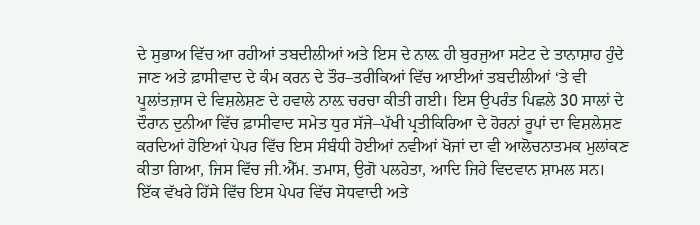ਦੇ ਸੁਭਾਅ ਵਿੱਚ ਆ ਰਹੀਆਂ ਤਬਦੀਲੀਆਂ ਅਤੇ ਇਸ ਦੇ ਨਾਲ਼ ਹੀ ਬੁਰਜੁਆ ਸਟੇਟ ਦੇ ਤਾਨਾਸ਼ਾਹ ਹੁੰਦੇ ਜਾਣ ਅਤੇ ਫ਼ਾਸੀਵਾਦ ਦੇ ਕੰਮ ਕਰਨ ਦੇ ਤੌਰ–ਤਰੀਕਿਆਂ ਵਿੱਚ ਆਈਆਂ ਤਬਦੀਲੀਆਂ ‘ਤੇ ਵੀ ਪੂਲਾਂਤਜ਼ਾਸ ਦੇ ਵਿਸ਼ਲੇਸ਼ਣ ਦੇ ਹਵਾਲੇ ਨਾਲ਼ ਚਰਚਾ ਕੀਤੀ ਗਈ। ਇਸ ਉਪਰੰਤ ਪਿਛਲੇ 30 ਸਾਲਾਂ ਦੇ ਦੌਰਾਨ ਦੁਨੀਆ ਵਿੱਚ ਫ਼ਾਸੀਵਾਦ ਸਮੇਤ ਧੁਰ ਸੱਜੇ–ਪੱਖੀ ਪ੍ਰਤੀਕਿਰਿਆ ਦੇ ਹੋਰਨਾਂ ਰੂਪਾਂ ਦਾ ਵਿਸ਼ਲੇਸ਼ਣ ਕਰਦਿਆਂ ਹੋਇਆਂ ਪੇਪਰ ਵਿੱਚ ਇਸ ਸੰਬੰਧੀ ਹੋਈਆਂ ਨਵੀਆਂ ਖੋਜਾਂ ਦਾ ਵੀ ਆਲੋਚਨਾਤਮਕ ਮੁਲਾਂਕਣ ਕੀਤਾ ਗਿਆ, ਜਿਸ ਵਿੱਚ ਜੀ.ਐੱਮ. ਤਮਾਸ, ਉਗੋ ਪਲਹੇਤਾ, ਆਦਿ ਜਿਹੇ ਵਿਦਵਾਨ ਸ਼ਾਮਲ ਸਨ। ਇੱਕ ਵੱਖਰੇ ਹਿੱਸੇ ਵਿੱਚ ਇਸ ਪੇਪਰ ਵਿੱਚ ਸੋਧਵਾਦੀ ਅਤੇ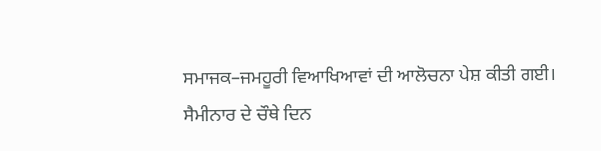ਸਮਾਜਕ–ਜਮਹੂਰੀ ਵਿਆਖਿਆਵਾਂ ਦੀ ਆਲੋਚਨਾ ਪੇਸ਼ ਕੀਤੀ ਗਈ।
ਸੈਮੀਨਾਰ ਦੇ ਚੌਥੇ ਦਿਨ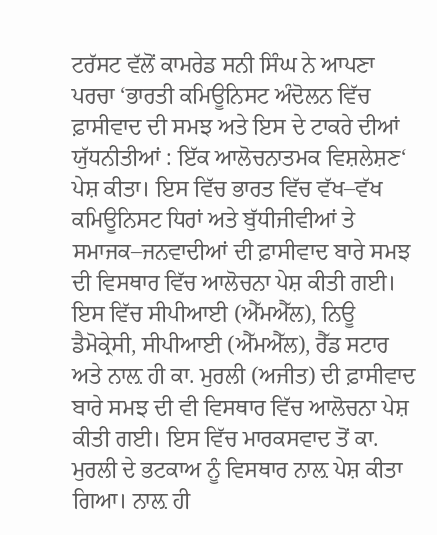ਟਰੱਸਟ ਵੱਲੋਂ ਕਾਮਰੇਡ ਸਨੀ ਸਿੰਘ ਨੇ ਆਪਣਾ ਪਰਚਾ ‘ਭਾਰਤੀ ਕਮਿਊਨਿਸਟ ਅੰਦੋਲਨ ਵਿੱਚ ਫ਼ਾਸੀਵਾਦ ਦੀ ਸਮਝ ਅਤੇ ਇਸ ਦੇ ਟਾਕਰੇ ਦੀਆਂ ਯੁੱਧਨੀਤੀਆਂ : ਇੱਕ ਆਲੋਚਨਾਤਮਕ ਵਿਸ਼ਲੇਸ਼ਣ‘ ਪੇਸ਼ ਕੀਤਾ। ਇਸ ਵਿੱਚ ਭਾਰਤ ਵਿੱਚ ਵੱਖ–ਵੱਖ ਕਮਿਊਨਿਸਟ ਧਿਰਾਂ ਅਤੇ ਬੁੱਧੀਜੀਵੀਆਂ ਤੇ ਸਮਾਜਕ–ਜਨਵਾਦੀਆਂ ਦੀ ਫ਼ਾਸੀਵਾਦ ਬਾਰੇ ਸਮਝ ਦੀ ਵਿਸਥਾਰ ਵਿੱਚ ਆਲੋਚਨਾ ਪੇਸ਼ ਕੀਤੀ ਗਈ। ਇਸ ਵਿੱਚ ਸੀਪੀਆਈ (ਐੱਮਐੱਲ), ਨਿਊ ਡੈਮੋਕ੍ਰੇਸੀ, ਸੀਪੀਆਈ (ਐੱਮਐੱਲ), ਰੈੱਡ ਸਟਾਰ ਅਤੇ ਨਾਲ਼ ਹੀ ਕਾ. ਮੁਰਲੀ (ਅਜੀਤ) ਦੀ ਫ਼ਾਸੀਵਾਦ ਬਾਰੇ ਸਮਝ ਦੀ ਵੀ ਵਿਸਥਾਰ ਵਿੱਚ ਆਲੋਚਨਾ ਪੇਸ਼ ਕੀਤੀ ਗਈ। ਇਸ ਵਿੱਚ ਮਾਰਕਸਵਾਦ ਤੋਂ ਕਾ. ਮੁਰਲੀ ਦੇ ਭਟਕਾਅ ਨੂੰ ਵਿਸਥਾਰ ਨਾਲ਼ ਪੇਸ਼ ਕੀਤਾ ਗਿਆ। ਨਾਲ਼ ਹੀ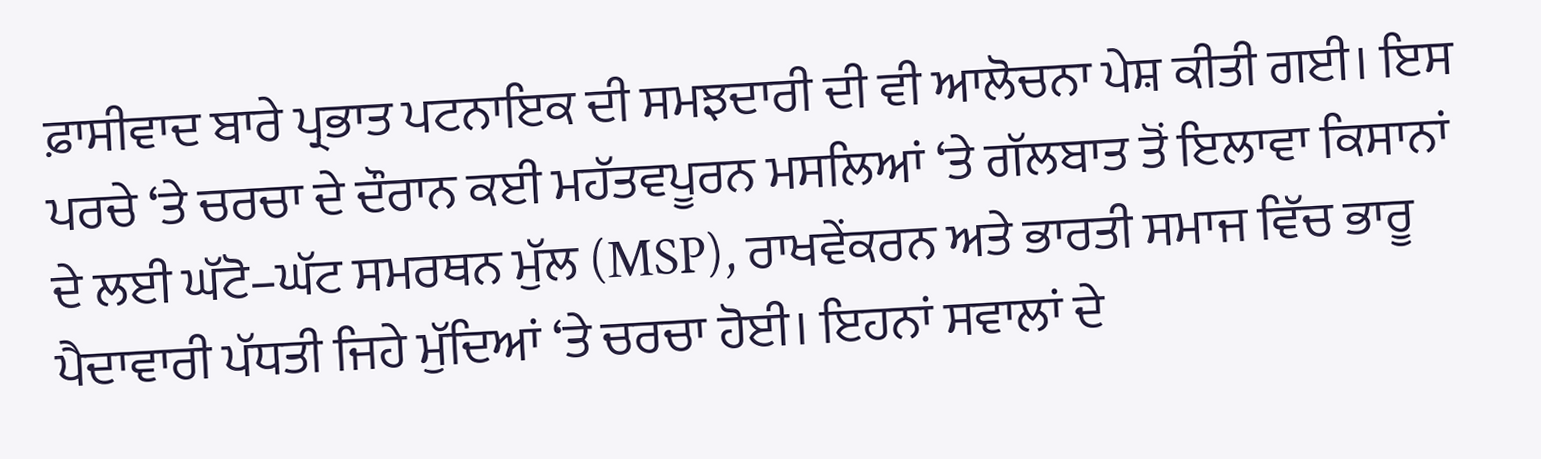ਫ਼ਾਸੀਵਾਦ ਬਾਰੇ ਪ੍ਰਭਾਤ ਪਟਨਾਇਕ ਦੀ ਸਮਝਦਾਰੀ ਦੀ ਵੀ ਆਲੋਚਨਾ ਪੇਸ਼ ਕੀਤੀ ਗਈ। ਇਸ ਪਰਚੇ ‘ਤੇ ਚਰਚਾ ਦੇ ਦੌਰਾਨ ਕਈ ਮਹੱਤਵਪੂਰਨ ਮਸਲਿਆਂ ‘ਤੇ ਗੱਲਬਾਤ ਤੋਂ ਇਲਾਵਾ ਕਿਸਾਨਾਂ ਦੇ ਲਈ ਘੱਟੋ–ਘੱਟ ਸਮਰਥਨ ਮੁੱਲ (MSP), ਰਾਖਵੇਂਕਰਨ ਅਤੇ ਭਾਰਤੀ ਸਮਾਜ ਵਿੱਚ ਭਾਰੂ ਪੈਦਾਵਾਰੀ ਪੱਧਤੀ ਜਿਹੇ ਮੁੱਦਿਆਂ ‘ਤੇ ਚਰਚਾ ਹੋਈ। ਇਹਨਾਂ ਸਵਾਲਾਂ ਦੇ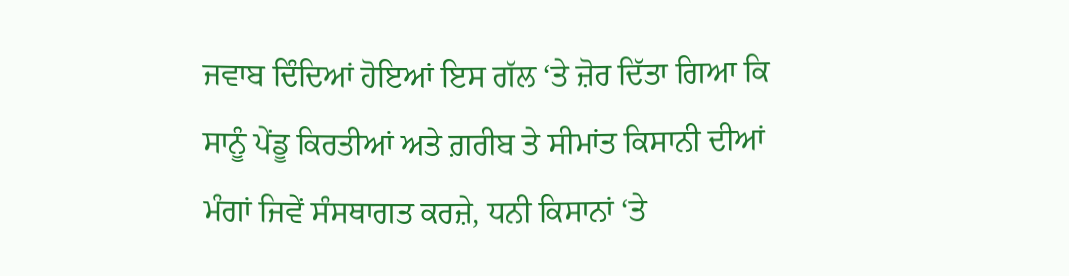ਜਵਾਬ ਦਿੰਦਿਆਂ ਹੋਇਆਂ ਇਸ ਗੱਲ ‘ਤੇ ਜ਼ੋਰ ਦਿੱਤਾ ਗਿਆ ਕਿ ਸਾਨੂੰ ਪੇਂਡੂ ਕਿਰਤੀਆਂ ਅਤੇ ਗ਼ਰੀਬ ਤੇ ਸੀਮਾਂਤ ਕਿਸਾਨੀ ਦੀਆਂ ਮੰਗਾਂ ਜਿਵੇਂ ਸੰਸਥਾਗਤ ਕਰਜ਼ੇ, ਧਨੀ ਕਿਸਾਨਾਂ ‘ਤੇ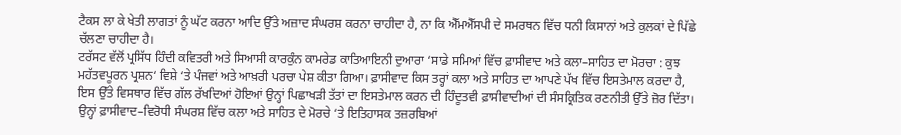ਟੈਕਸ ਲਾ ਕੇ ਖੇਤੀ ਲਾਗਤਾਂ ਨੂੰ ਘੱਟ ਕਰਨਾ ਆਦਿ ਉੱਤੇ ਅਜ਼ਾਦ ਸੰਘਰਸ਼ ਕਰਨਾ ਚਾਹੀਦਾ ਹੈ, ਨਾ ਕਿ ਐੱਮਐੱਸਪੀ ਦੇ ਸਮਰਥਨ ਵਿੱਚ ਧਨੀ ਕਿਸਾਨਾਂ ਅਤੇ ਕੁਲਕਾਂ ਦੇ ਪਿੱਛੇ ਚੱਲਣਾ ਚਾਹੀਦਾ ਹੈ।
ਟਰੱਸਟ ਵੱਲੋਂ ਪ੍ਰਸਿੱਧ ਹਿੰਦੀ ਕਵਿਤਰੀ ਅਤੇ ਸਿਆਸੀ ਕਾਰਕੁੰਨ ਕਾਮਰੇਡ ਕਾਤਿਆਇਨੀ ਦੁਆਰਾ ‘ਸਾਡੇ ਸਮਿਆਂ ਵਿੱਚ ਫ਼ਾਸੀਵਾਦ ਅਤੇ ਕਲਾ–ਸਾਹਿਤ ਦਾ ਮੋਰਚਾ : ਕੁਝ ਮਹੱਤਵਪੂਰਨ ਪ੍ਰਸ਼ਨ‘ ਵਿਸ਼ੇ ‘ਤੇ ਪੰਜਵਾਂ ਅਤੇ ਆਖ਼ਰੀ ਪਰਚਾ ਪੇਸ਼ ਕੀਤਾ ਗਿਆ। ਫ਼ਾਸੀਵਾਦ ਕਿਸ ਤਰ੍ਹਾਂ ਕਲਾ ਅਤੇ ਸਾਹਿਤ ਦਾ ਆਪਣੇ ਪੱਖ ਵਿੱਚ ਇਸਤੇਮਾਲ ਕਰਦਾ ਹੈ, ਇਸ ਉੱਤੇ ਵਿਸਥਾਰ ਵਿੱਚ ਗੱਲ ਰੱਖਦਿਆਂ ਹੋਇਆਂ ਉਨ੍ਹਾਂ ਪਿਛਾਖੜੀ ਤੱਤਾਂ ਦਾ ਇਸਤੇਮਾਲ ਕਰਨ ਦੀ ਹਿੰਦੂਤਵੀ ਫ਼ਾਸੀਵਾਦੀਆਂ ਦੀ ਸੰਸਕ੍ਰਿਤਿਕ ਰਣਨੀਤੀ ਉੱਤੇ ਜ਼ੋਰ ਦਿੱਤਾ। ਉਨ੍ਹਾਂ ਫ਼ਾਸੀਵਾਦ–ਵਿਰੋਧੀ ਸੰਘਰਸ਼ ਵਿੱਚ ਕਲਾ ਅਤੇ ਸਾਹਿਤ ਦੇ ਮੋਰਚੇ ‘ਤੇ ਇਤਿਹਾਸਕ ਤਜ਼ਰਬਿਆਂ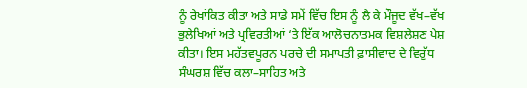ਨੂੰ ਰੇਖਾਂਕਿਤ ਕੀਤਾ ਅਤੇ ਸਾਡੇ ਸਮੇਂ ਵਿੱਚ ਇਸ ਨੂੰ ਲੈ ਕੇ ਮੌਜੂਦ ਵੱਖ–ਵੱਖ ਭੁਲੇਖਿਆਂ ਅਤੇ ਪ੍ਰਵਿਰਤੀਆਂ ‘ਤੇ ਇੱਕ ਆਲੋਚਨਾਤਮਕ ਵਿਸ਼ਲੇਸ਼ਣ ਪੇਸ਼ ਕੀਤਾ। ਇਸ ਮਹੱਤਵਪੂਰਨ ਪਰਚੇ ਦੀ ਸਮਾਪਤੀ ਫ਼ਾਸੀਵਾਦ ਦੇ ਵਿਰੁੱਧ ਸੰਘਰਸ਼ ਵਿੱਚ ਕਲਾ–ਸਾਹਿਤ ਅਤੇ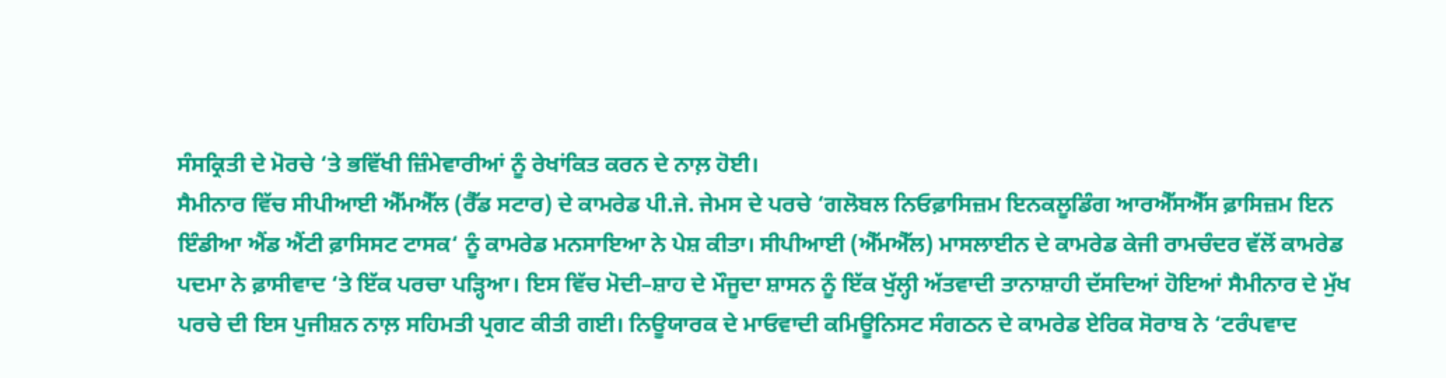ਸੰਸਕ੍ਰਿਤੀ ਦੇ ਮੋਰਚੇ ‘ਤੇ ਭਵਿੱਖੀ ਜ਼ਿੰਮੇਵਾਰੀਆਂ ਨੂੰ ਰੇਖਾਂਕਿਤ ਕਰਨ ਦੇ ਨਾਲ਼ ਹੋਈ।
ਸੈਮੀਨਾਰ ਵਿੱਚ ਸੀਪੀਆਈ ਐੱਮਐੱਲ (ਰੈੱਡ ਸਟਾਰ) ਦੇ ਕਾਮਰੇਡ ਪੀ.ਜੇ. ਜੇਮਸ ਦੇ ਪਰਚੇ ‘ਗਲੋਬਲ ਨਿਓਫ਼ਾਸਿਜ਼ਮ ਇਨਕਲੂਡਿੰਗ ਆਰਐੱਸਐੱਸ ਫ਼ਾਸਿਜ਼ਮ ਇਨ ਇੰਡੀਆ ਐਂਡ ਐਂਟੀ ਫ਼ਾਸਿਸਟ ਟਾਸਕ‘ ਨੂੰ ਕਾਮਰੇਡ ਮਨਸਾਇਆ ਨੇ ਪੇਸ਼ ਕੀਤਾ। ਸੀਪੀਆਈ (ਐੱਮਐੱਲ) ਮਾਸਲਾਈਨ ਦੇ ਕਾਮਰੇਡ ਕੇਜੀ ਰਾਮਚੰਦਰ ਵੱਲੋਂ ਕਾਮਰੇਡ ਪਦਮਾ ਨੇ ਫ਼ਾਸੀਵਾਦ ‘ਤੇ ਇੱਕ ਪਰਚਾ ਪੜ੍ਹਿਆ। ਇਸ ਵਿੱਚ ਮੋਦੀ–ਸ਼ਾਹ ਦੇ ਮੌਜੂਦਾ ਸ਼ਾਸਨ ਨੂੰ ਇੱਕ ਖੁੱਲ੍ਹੀ ਅੱਤਵਾਦੀ ਤਾਨਾਸ਼ਾਹੀ ਦੱਸਦਿਆਂ ਹੋਇਆਂ ਸੈਮੀਨਾਰ ਦੇ ਮੁੱਖ ਪਰਚੇ ਦੀ ਇਸ ਪੁਜੀਸ਼ਨ ਨਾਲ਼ ਸਹਿਮਤੀ ਪ੍ਰਗਟ ਕੀਤੀ ਗਈ। ਨਿਊਯਾਰਕ ਦੇ ਮਾਓਵਾਦੀ ਕਮਿਊਨਿਸਟ ਸੰਗਠਨ ਦੇ ਕਾਮਰੇਡ ਏਰਿਕ ਸੋਰਾਬ ਨੇ ‘ਟਰੰਪਵਾਦ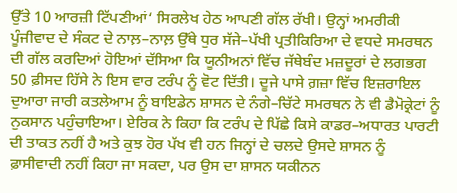ਉੱਤੇ 10 ਆਰਜ਼ੀ ਟਿੱਪਣੀਆਂ‘ ਸਿਰਲੇਖ ਹੇਠ ਆਪਣੀ ਗੱਲ ਰੱਖੀ। ਉਨ੍ਹਾਂ ਅਮਰੀਕੀ ਪੂੰਜੀਵਾਦ ਦੇ ਸੰਕਟ ਦੇ ਨਾਲ਼–ਨਾਲ਼ ਉੱਥੇ ਧੁਰ ਸੱਜੇ–ਪੱਖੀ ਪ੍ਰਤੀਕਿਰਿਆ ਦੇ ਵਧਦੇ ਸਮਰਥਨ ਦੀ ਗੱਲ ਕਰਦਿਆਂ ਹੋਇਆਂ ਦੱਸਿਆ ਕਿ ਯੂਨੀਅਨਾਂ ਵਿੱਚ ਜੱਥੇਬੰਦ ਮਜ਼ਦੂਰਾਂ ਦੇ ਲਗਭਗ 50 ਫ਼ੀਸਦ ਹਿੱਸੇ ਨੇ ਇਸ ਵਾਰ ਟਰੰਪ ਨੂੰ ਵੋਟ ਦਿੱਤੀ। ਦੂਜੇ ਪਾਸੇ ਗ਼ਜ਼ਾ ਵਿੱਚ ਇਜ਼ਰਾਇਲ ਦੁਆਰਾ ਜਾਰੀ ਕਤਲੇਆਮ ਨੂੰ ਬਾਇਡੇਨ ਸ਼ਾਸਨ ਦੇ ਨੰਗੇ–ਚਿੱਟੇ ਸਮਰਥਨ ਨੇ ਵੀ ਡੈਮੋਕ੍ਰੇਟਾਂ ਨੂੰ ਨੁਕਸਾਨ ਪਹੁੰਚਾਇਆ। ਏਰਿਕ ਨੇ ਕਿਹਾ ਕਿ ਟਰੰਪ ਦੇ ਪਿੱਛੇ ਕਿਸੇ ਕਾਡਰ–ਅਧਾਰਤ ਪਾਰਟੀ ਦੀ ਤਾਕਤ ਨਹੀਂ ਹੈ ਅਤੇ ਕੁਝ ਹੋਰ ਪੱਖ ਵੀ ਹਨ ਜਿਨ੍ਹਾਂ ਦੇ ਚਲਦੇ ਉਸਦੇ ਸ਼ਾਸਨ ਨੂੰ ਫ਼ਾਸੀਵਾਦੀ ਨਹੀਂ ਕਿਹਾ ਜਾ ਸਕਦਾ, ਪਰ ਉਸ ਦਾ ਸ਼ਾਸਨ ਯਕੀਨਨ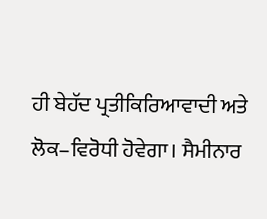ਹੀ ਬੇਹੱਦ ਪ੍ਰਤੀਕਿਰਿਆਵਾਦੀ ਅਤੇ ਲੋਕ–ਵਿਰੋਧੀ ਹੋਵੇਗਾ। ਸੈਮੀਨਾਰ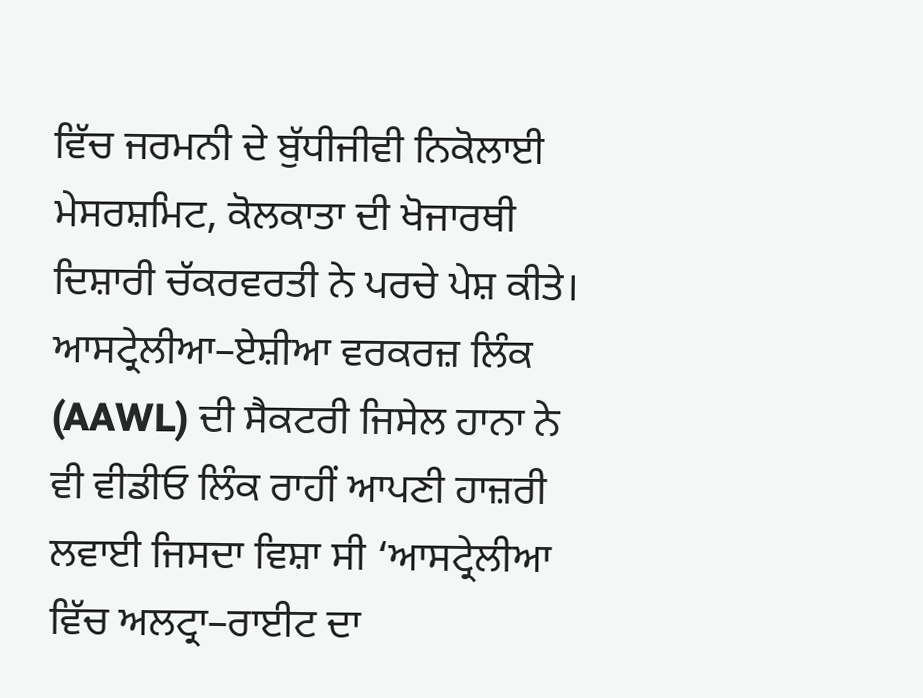ਵਿੱਚ ਜਰਮਨੀ ਦੇ ਬੁੱਧੀਜੀਵੀ ਨਿਕੋਲਾਈ ਮੇਸਰਸ਼ਮਿਟ, ਕੋਲਕਾਤਾ ਦੀ ਖੋਜਾਰਥੀ ਦਿਸ਼ਾਰੀ ਚੱਕਰਵਰਤੀ ਨੇ ਪਰਚੇ ਪੇਸ਼ ਕੀਤੇ। ਆਸਟ੍ਰੇਲੀਆ–ਏਸ਼ੀਆ ਵਰਕਰਜ਼ ਲਿੰਕ (AAWL) ਦੀ ਸੈਕਟਰੀ ਜਿਸੇਲ ਹਾਨਾ ਨੇ ਵੀ ਵੀਡੀਓ ਲਿੰਕ ਰਾਹੀਂ ਆਪਣੀ ਹਾਜ਼ਰੀ ਲਵਾਈ ਜਿਸਦਾ ਵਿਸ਼ਾ ਸੀ ‘ਆਸਟ੍ਰੇਲੀਆ ਵਿੱਚ ਅਲਟ੍ਰਾ–ਰਾਈਟ ਦਾ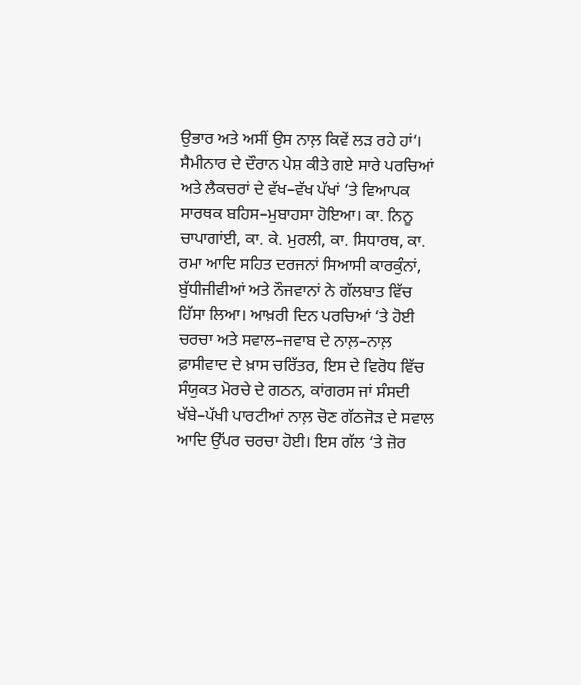ਉਭਾਰ ਅਤੇ ਅਸੀਂ ਉਸ ਨਾਲ਼ ਕਿਵੇਂ ਲੜ ਰਹੇ ਹਾਂ‘।
ਸੈਮੀਨਾਰ ਦੇ ਦੌਰਾਨ ਪੇਸ਼ ਕੀਤੇ ਗਏ ਸਾਰੇ ਪਰਚਿਆਂ ਅਤੇ ਲੈਕਚਰਾਂ ਦੇ ਵੱਖ–ਵੱਖ ਪੱਖਾਂ ‘ਤੇ ਵਿਆਪਕ ਸਾਰਥਕ ਬਹਿਸ–ਮੁਬਾਹਸਾ ਹੋਇਆ। ਕਾ. ਨਿਨੂ ਚਾਪਾਗਾਂਈ, ਕਾ. ਕੇ. ਮੁਰਲੀ, ਕਾ. ਸਿਧਾਰਥ, ਕਾ. ਰਮਾ ਆਦਿ ਸਹਿਤ ਦਰਜਨਾਂ ਸਿਆਸੀ ਕਾਰਕੁੰਨਾਂ, ਬੁੱਧੀਜੀਵੀਆਂ ਅਤੇ ਨੌਜਵਾਨਾਂ ਨੇ ਗੱਲਬਾਤ ਵਿੱਚ ਹਿੱਸਾ ਲਿਆ। ਆਖ਼ਰੀ ਦਿਨ ਪਰਚਿਆਂ ‘ਤੇ ਹੋਈ ਚਰਚਾ ਅਤੇ ਸਵਾਲ–ਜਵਾਬ ਦੇ ਨਾਲ਼–ਨਾਲ਼ ਫ਼ਾਸੀਵਾਦ ਦੇ ਖ਼ਾਸ ਚਰਿੱਤਰ, ਇਸ ਦੇ ਵਿਰੋਧ ਵਿੱਚ ਸੰਯੁਕਤ ਮੋਰਚੇ ਦੇ ਗਠਨ, ਕਾਂਗਰਸ ਜਾਂ ਸੰਸਦੀ ਖੱਬੇ–ਪੱਖੀ ਪਾਰਟੀਆਂ ਨਾਲ਼ ਚੋਣ ਗੱਠਜੋੜ ਦੇ ਸਵਾਲ ਆਦਿ ਉੱਪਰ ਚਰਚਾ ਹੋਈ। ਇਸ ਗੱਲ ‘ਤੇ ਜ਼ੋਰ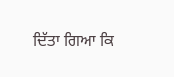ਦਿੱਤਾ ਗਿਆ ਕਿ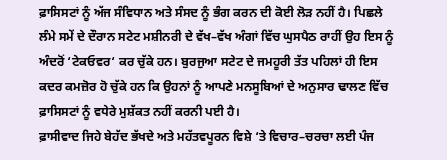ਫ਼ਾਸਿਸਟਾਂ ਨੂੰ ਅੱਜ ਸੰਵਿਧਾਨ ਅਤੇ ਸੰਸਦ ਨੂੰ ਭੰਗ ਕਰਨ ਦੀ ਕੋਈ ਲੋੜ ਨਹੀਂ ਹੈ। ਪਿਛਲੇ ਲੰਮੇ ਸਮੇਂ ਦੇ ਦੌਰਾਨ ਸਟੇਟ ਮਸ਼ੀਨਰੀ ਦੇ ਵੱਖ–ਵੱਖ ਅੰਗਾਂ ਵਿੱਚ ਘੁਸਪੈਠ ਰਾਹੀਂ ਉਹ ਇਸ ਨੂੰ ਅੰਦਰੋਂ ‘ਟੇਕਓਵਰ‘ ਕਰ ਚੁੱਕੇ ਹਨ। ਬੁਰਜੁਆ ਸਟੇਟ ਦੇ ਜਮਹੂਰੀ ਤੱਤ ਪਹਿਲਾਂ ਹੀ ਇਸ ਕਦਰ ਕਮਜ਼ੋਰ ਹੋ ਚੁੱਕੇ ਹਨ ਕਿ ਉਹਨਾਂ ਨੂੰ ਆਪਣੇ ਮਨਸੂਬਿਆਂ ਦੇ ਅਨੁਸਾਰ ਢਾਲਣ ਵਿੱਚ ਫ਼ਾਸਿਸਟਾਂ ਨੂੰ ਵਧੇਰੇ ਮੁਸ਼ੱਕਤ ਨਹੀਂ ਕਰਨੀ ਪਈ ਹੈ।
ਫ਼ਾਸੀਵਾਦ ਜਿਹੇ ਬੇਹੱਦ ਭੱਖਦੇ ਅਤੇ ਮਹੱਤਵਪੂਰਨ ਵਿਸ਼ੇ ‘ਤੇ ਵਿਚਾਰ–ਚਰਚਾ ਲਈ ਪੰਜ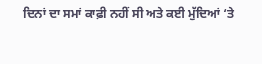ਦਿਨਾਂ ਦਾ ਸਮਾਂ ਕਾਫ਼ੀ ਨਹੀਂ ਸੀ ਅਤੇ ਕਈ ਮੁੱਦਿਆਂ ‘ਤੇ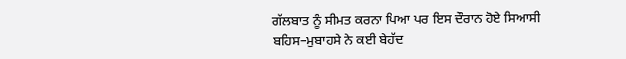ਗੱਲਬਾਤ ਨੂੰ ਸੀਮਤ ਕਰਨਾ ਪਿਆ ਪਰ ਇਸ ਦੌਰਾਨ ਹੋਏ ਸਿਆਸੀ ਬਹਿਸ–ਮੁਬਾਹਸੇ ਨੇ ਕਈ ਬੇਹੱਦ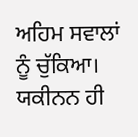ਅਹਿਮ ਸਵਾਲਾਂ ਨੂੰ ਚੁੱਕਿਆ। ਯਕੀਨਨ ਹੀ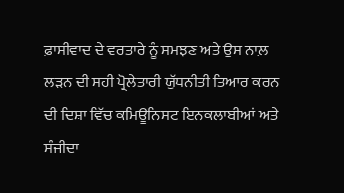ਫ਼ਾਸੀਵਾਦ ਦੇ ਵਰਤਾਰੇ ਨੂੰ ਸਮਝਣ ਅਤੇ ਉਸ ਨਾਲ਼ ਲੜਨ ਦੀ ਸਹੀ ਪ੍ਰੋਲੇਤਾਰੀ ਯੁੱਧਨੀਤੀ ਤਿਆਰ ਕਰਨ ਦੀ ਦਿਸ਼ਾ ਵਿੱਚ ਕਮਿਊਨਿਸਟ ਇਨਕਲਾਬੀਆਂ ਅਤੇ ਸੰਜੀਦਾ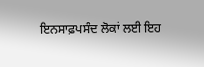ਇਨਸਾਫ਼ਪਸੰਦ ਲੋਕਾਂ ਲਈ ਇਹ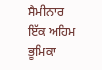ਸੈਮੀਨਾਰ ਇੱਕ ਅਹਿਮ ਭੂਮਿਕਾ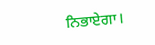ਨਿਭਾਏਗਾ।